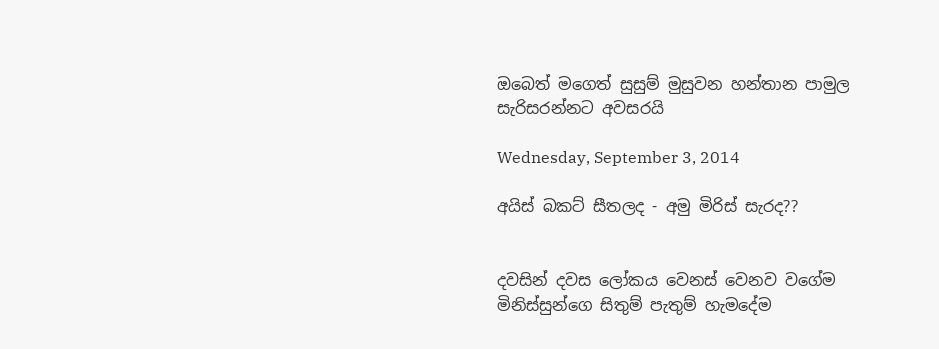ඔබෙත් මගෙත් සුසුම් මුසුවන හන්තාන පාමුල සැරිසරන්නට අවසරයි

Wednesday, September 3, 2014

අයිස් බකට් සීතලද - අමු මිරිස් සැරද??


දවසින් දවස ලෝකය වෙනස් වෙනව වගේම මිනිස්සුන්ගෙ සිතුම් පැතුම් හැමදේම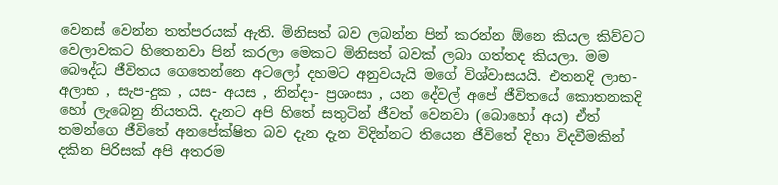වෙනස් වෙන්න තත්පරයක් ඇති. මිනිසත් බව ලබන්න පින් කරන්න ඕනෙ කියල කිව්වට වෙලාවකට හිතෙනවා පින් කරලා මෙකට මිනිසත් බවක් ලබා ගත්තද කියලා. මම බෞද්ධ ජීවිතය ගෙතෙන්නෙ අටලෝ දහමට අනුවයැයි මගේ විශ්වාසයයි. එතනදි ලාභ-අලාභ , සැප-දුක , යස- අයස , නින්දා- ප්‍රශංසා , යන දේවල් අපේ ජීවිතයේ කොතනකදි හෝ ලැබෙනු නියතයි. දැනට අපි හිතේ සතුටින් ජීවත් වෙනවා (බොහෝ අය) ඒත් තමන්ගෙ ජීවිතේ අනපේක්ෂිත බව දැන දැන විදින්නට තියෙන ජීවිතේ දිහා විදවීමකින් දකින පිරිසක් අපි අතරම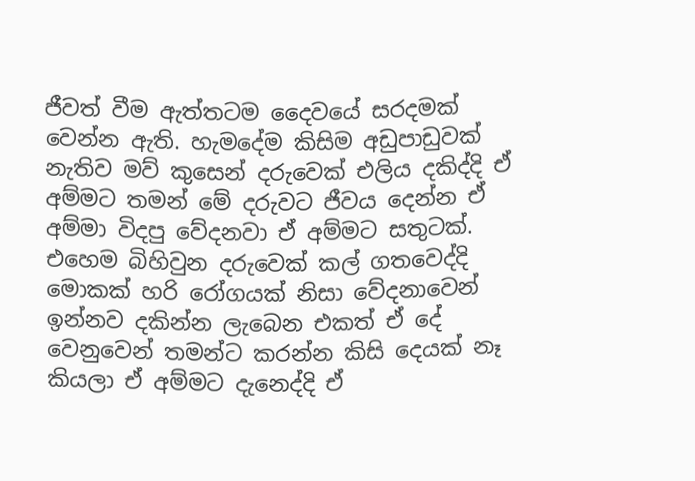ජීවත් වීම ඇත්තටම දෛවයේ සරදමක් වෙන්න ඇති. හැමදේම කිසිම අඩුපාඩුවක් නැතිව මව් කුසෙන් දරුවෙක් එලිය දකිද්දි ඒ අම්මට තමන් මේ දරුවට ජීවය දෙන්න ඒ අම්මා විදපු වේදනවා ඒ අම්මට සතුටක්. එහෙම බිහිවුන දරුවෙක් කල් ගතවෙද්දි මොකක් හරි රෝගයක් නිසා වේදනාවෙන් ඉන්නව දකින්න ලැබෙන එකත් ඒ දේ වෙනුවෙන් තමන්ට කරන්න කිසි දෙයක් නෑ කියලා ඒ අම්මට දැනෙද්දි ඒ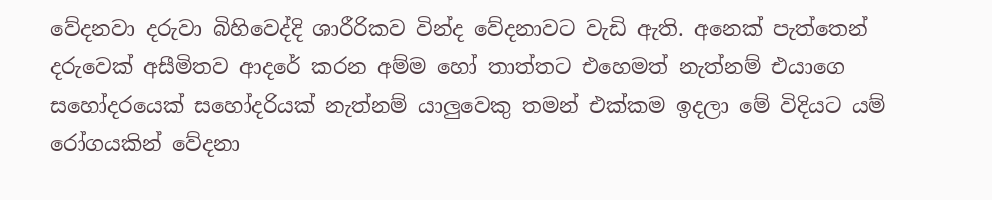වේදනවා දරුවා බිහිවෙද්දි ශාරීරිකව වින්ද වේදනාවට වැඩි ඇති. අනෙක් පැත්තෙන් දරුවෙක් අසීමිතව ආදරේ කරන අම්ම හෝ තාත්තට එහෙමත් නැත්නම් එයාගෙ සහෝදරයෙක් සහෝදරියක් නැත්නම් යාලුවෙකු තමන් එක්කම ඉදලා මේ විදියට යම් රෝගයකින් වේදනා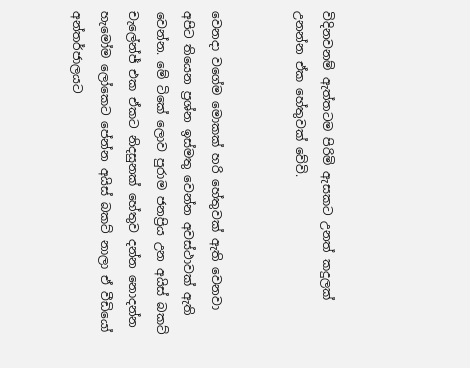විදිනවනම් ඇත්තටම පිරිමි ඇසකට උනත් කදුලක් උනන්න ඒක හේතුවක් වේවි.


වෙනදා වගේම මොකක් හරි හේතුවක් ඇති වෙනවා අපිට තියෙන ප්‍රශ්න ඉස්මතු වෙන්න අවස්ථාවක් ඇති වෙන්න. මේ ටිකේ ලොව පුරාම ජනප්‍රිය උන අයිස් බකට් චැලේන්ජ් එක ඒකට නිදසුනක් හේතුව දන්න නොදන්න හැමෝම ලෝකෙට පේන්න අයිස් බකට් නාලා ඒ වීඩියෝ අන්තර්ජාලයට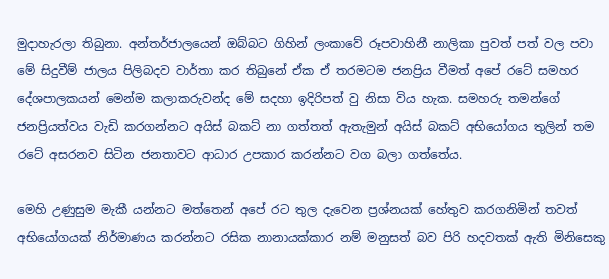මුදාහැරලා තිබුනා. අන්තර්ජාලයෙන් ඔබ්බට ගිහින් ලංකාවේ රූපවාහිනී නාලිකා පුවත් පත් වල පවා මේ සිදුවීම් ජාලය පිලිබදව වාර්තා කර තිබුනේ ඒක ඒ තරමටම ජනප්‍රිය වීමත් අපේ රටේ සමහර දේශපාලකයන් මෙන්ම කලාකරුවන්ද මේ සදහා ඉදිරිපත් වු නිසා විය හැක. සමහරු තමන්ගේ ජනප්‍රියත්වය වැඩි කරගන්නට අයිස් බකට් නා ගත්තත් ඇතැමුන් අයිස් බකට් අභියෝගය තුලින් තම රටේ අසරනව සිටින ජනතාවට ආධාර උපකාර කරන්නට වග බලා ගත්තේය.

මෙහි උණුසුම මැකී යන්නට මත්තෙන් අපේ රට තුල දැවෙන ප්‍රශ්නයක් හේතුව කරගනිමින් තවත් අභියෝගයක් නිර්මාණය කරන්නට රසික නානායක්කාර නම් මනුසත් බව පිරි හදවතක් ඇති මිනිසෙකු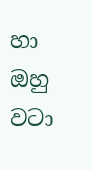හා ඔහු වටා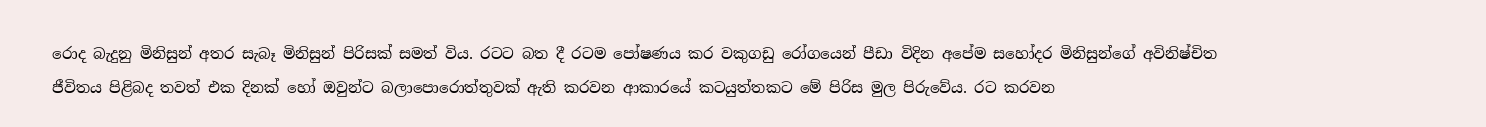රොද බැදුනු මිනිසුන් අතර සැබෑ මිනිසුන් පිරිසක් සමත් විය. රටට බත දී රටම පෝෂණය කර වකුගඩු රෝගයෙන් පීඩා විදින අපේම සහෝදර මිනිසුන්ගේ අවිනිෂ්චිත ජීවිතය පිළිබද තවත් එක දිනක් හෝ ඔවුන්ට බලාපොරොත්තුවක් ඇති කරවන ආකාරයේ කටයුත්තකට මේ පිරිස මුල පිරුවේය. රට කරවන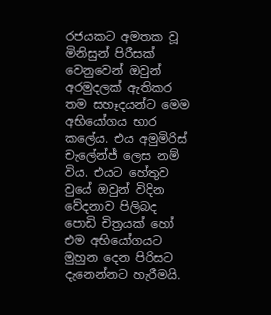රජයකට අමතක වූ මිනිසුන් පිරීසක් වෙනුවෙන් ඔවුන් අරමුදලක් ඇතිකර තම සහෑදයන්ට මෙම අභියෝගය භාර කලේය. එය අමුමිරිස් චැලේන්ජ් ලෙස නම් විය. එයට හේතුව වුයේ ඔවුන් විදින වේදනාව පිලිබද පොඩි චිත්‍රයක් හෝ එම අභියෝගයට මුහුන දෙන පිරිසට දැනෙන්නට හැරීමයි.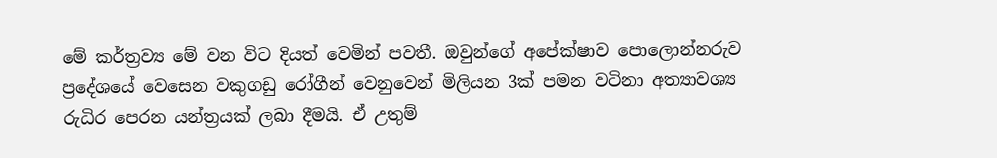මේ කර්ත්‍රව්‍ය මේ වන විට දියත් වෙමින් පවතී. ඔවුන්ගේ අපේක්ෂාව පොලොන්නරුව ප්‍රදේශයේ වෙසෙන වකුගඩු රෝගීන් වෙනුවෙන් මිලියන 3ක් පමන වටිනා අත්‍යාවශ්‍ය රුධිර පෙරන යන්ත්‍රයක් ලබා දීමයි. ඒ උතුම්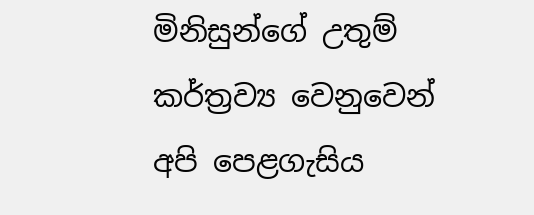මිනිසුන්ගේ උතුම් කර්ත්‍රව්‍ය වෙනුවෙන් අපි පෙළගැසිය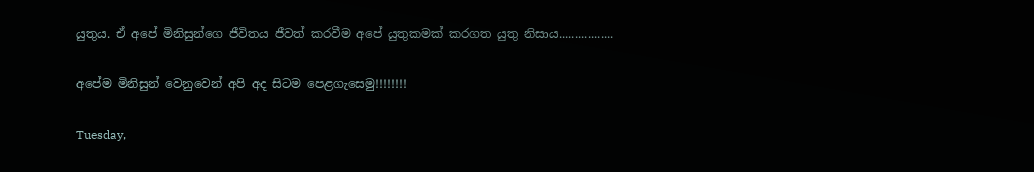යුතුය. ඒ අපේ මිනිසුන්ගෙ ජීවිතය ජීවත් කරවීම අපේ යුතුකමක් කරගත යුතු නිසාය.................

අපේම මිනිසුන් වෙනුවෙන් අපි අද සිටම පෙළගැසෙමු!!!!!!!!

Tuesday,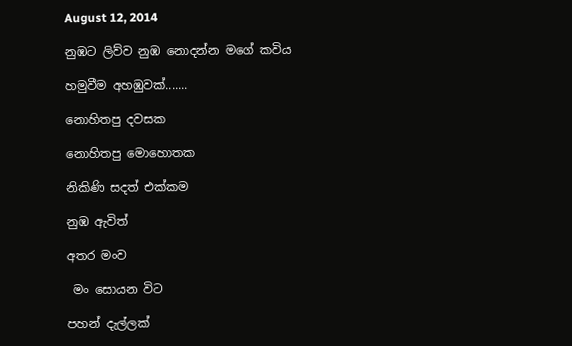August 12, 2014

නුඹට ලිව්ව නුඹ නොදන්න මගේ කවිය

හමුවීම අහඹුවක්.......

නොහිතපු දවසක

නොහිතපු මොහොතක

නිකිණි සදත් එක්කම

නුඹ ඇවිත්

අතර මංව

 මං සොයන විට

පහන් දැල්ලක්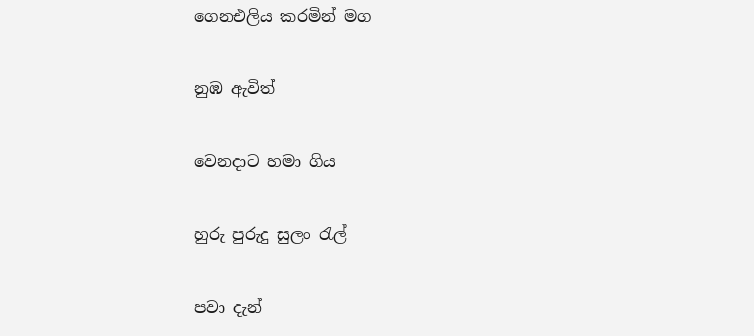ගෙනඑලිය කරමින් මග

නුඹ ඇවිත්

වෙනදාට හමා ගිය

හුරු පුරුදු සුලං රැල්

පවා දැන්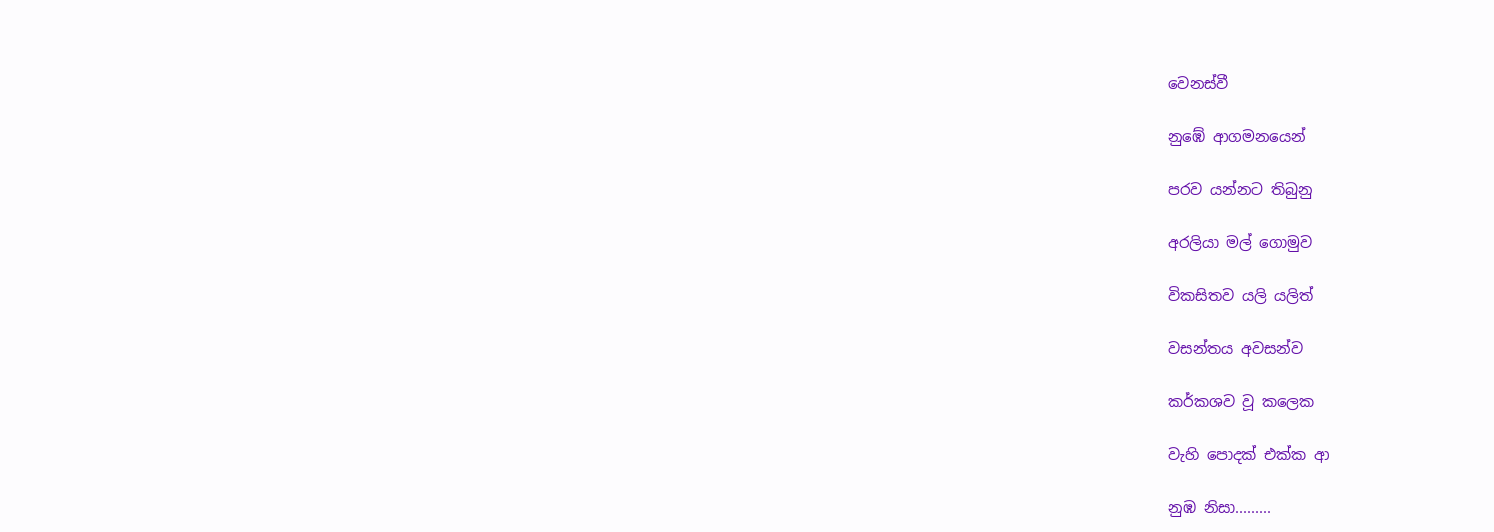වෙනස්වී

නුඹේ ආගමනයෙන්

පරව යන්නට තිබුනු

අරලියා මල් ගොමුව

විකසිතව යලි යලිත්

වසන්තය අවසන්ව

කර්කශව වූ කලෙක

වැහි පොදක් එක්ක ආ

නුඹ නිසා.........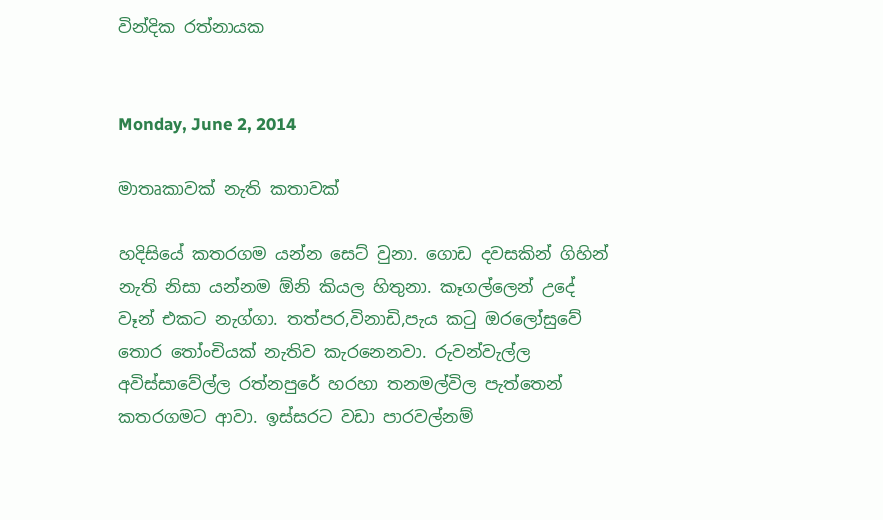වින්දික රත්නායක


Monday, June 2, 2014

මාතෘකාවක් නැති කතාවක්

හදිසියේ කතරගම යන්න සෙට් වුනා. ගොඩ දවසකින් ගිහින් නැති නිසා යන්නම ඕනි කියල හිතුනා. කෑගල්ලෙන් උදේ වෑන් එකට නැග්ගා. තත්පර,විනාඩි,පැය කටු ඔරලෝසුවේ තොර තෝංචියක් නැතිව කැරනෙනවා. රුවන්වැල්ල අවිස්සාවේල්ල රත්නපුරේ හරහා තනමල්විල පැත්තෙන් කතරගමට ආවා. ඉස්සරට වඩා පාරවල්නම්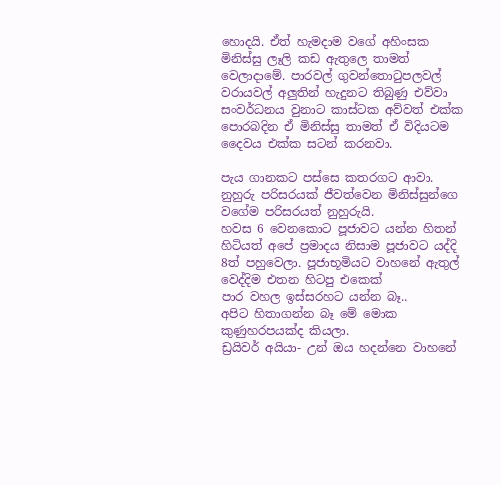හොදයි. ඒත් හැමදාම වගේ අහිංසක මිනිස්සු ලෑලි කඩ ඇතුලෙ තාමත් වෙලාදාමේ. පාරවල් ගුවන්තොටුපලවල් වරායවල් අලුතින් හැදුනට තිබුණු එව්වා සංවර්ධනය වුනාට කාස්ටක අව්වත් එක්ක පොරබදින ඒ මිනිස්සු තාමත් ඒ විදියටම දෛවය එක්ක සටන් කරනවා.

පැය ගානකට පස්සෙ කතරගට ආවා. නුහුරු පරිසරයක් ජීවත්වෙන මිනිස්සුන්ගෙ වගේම පරිසරයත් නුහුරුයි.
හවස 6 වෙනකොට පූජාවට යන්න හිතන් හිටියත් අපේ ප්‍රමාදය නිසාම පූජාවට යද්දි 8ත් පහුවෙලා. පූජාභූමියට වාහනේ ඇතුල් වෙද්දිම එතන හිටපු එකෙක්
පාර වහල ඉස්සරහට යන්න බෑ..
අපිට හිතාගන්න බෑ මේ මොක කුණුහරපයක්ද කියලා.
ඩ්‍රයිවර් අයියා- උන් ඔය හදන්නෙ වාහනේ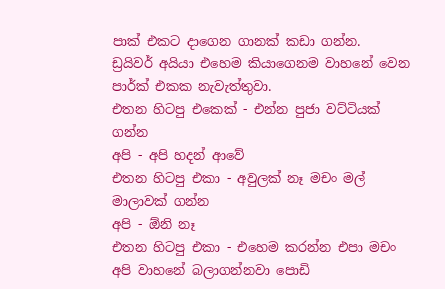පාක් එකට දාගෙන ගානක් කඩා ගන්න.
ඩ්‍රයිවර් අයියා එහෙම කියාගෙනම වාහනේ වෙන පාර්ක් එකක නැවැත්තුවා.
එතන හිටපු එකෙක් - එන්න පුජා වට්ටියක් ගන්න
අපි - අපි හදන් ආවේ
එතන හිටපු එකා - අවුලක් නෑ මචං මල් මාලාවක් ගන්න
අපි - ඕනි නෑ
එතන හිටපු එකා - එහෙම කරන්න එපා මචං අපි වාහනේ බලාගන්නවා පොඩි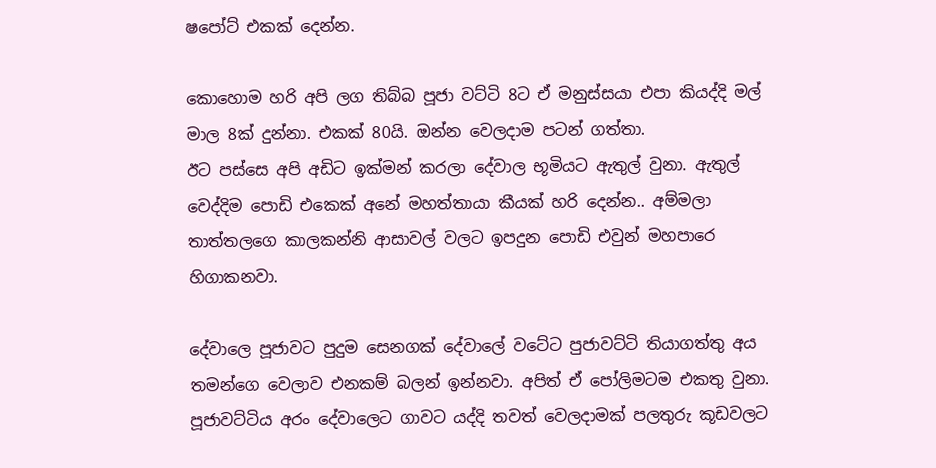ෂපෝට් එකක් දෙන්න.

කොහොම හරි අපි ලග තිබ්බ පූජා වට්ටි 8ට ඒ මනුස්සයා එපා කියද්දි මල් මාල 8ක් දුන්නා. එකක් 80යි. ඔන්න වෙලදාම පටන් ගත්තා.
ඊට පස්සෙ අපි අඩිට ඉක්මන් කරලා දේවාල භූමියට ඇතුල් වුනා. ඇතුල් වෙද්දිම පොඩි එකෙක් අනේ මහත්තායා කීයක් හරි දෙන්න.. අම්මලා තාත්තලගෙ කාලකන්නි ආසාවල් වලට ඉපදුන පොඩි එවුන් මහපාරෙ හිගාකනවා.

දේවාලෙ පූජාවට පුදුම සෙනගක් දේවාලේ වටේට පුජාවට්ටි තියාගත්තු අය තමන්ගෙ වෙලාව එනකම් බලන් ඉන්නවා. අපිත් ඒ පෝලිමටම එකතු වුනා. පූජාවට්ටිය අරං දේවාලෙට ගාවට යද්දි තවත් වෙලදාමක් පලතුරු කූඩවලට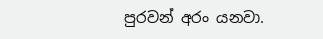පුරවන් අරං යනවා.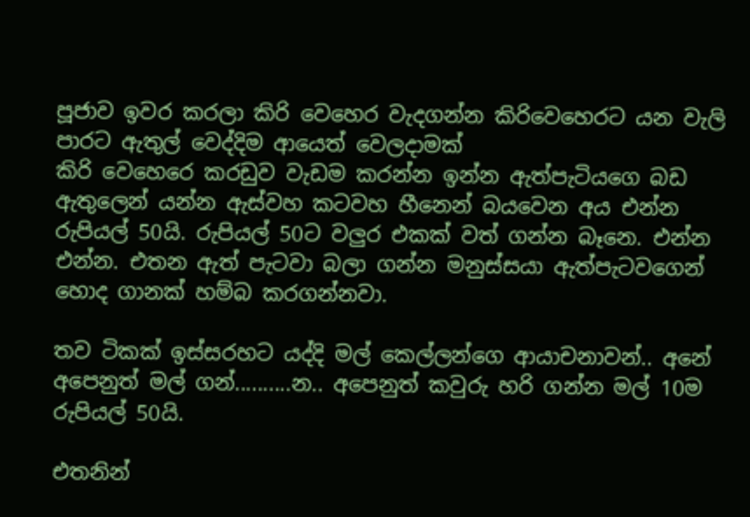පූජාව ඉවර කරලා කිරි වෙහෙර වැදගන්න කිරිවෙහෙරට යන වැලි පාරට ඇතුල් වෙද්දිම ආයෙත් වෙලදාමක්
කිරි වෙහෙරෙ කරඩුව වැඩම කරන්න ඉන්න ඇත්පැටියගෙ බඩ ඇතුලෙන් යන්න ඇස්වහ කටවහ හීනෙන් බයවෙන අය එන්න රුපියල් 50යි. රුපියල් 50ට වලුර එකක් වත් ගන්න බෑනෙ. එන්න එන්න. එතන ඇත් පැටවා බලා ගන්න මනුස්සයා ඇත්පැටවගෙන් හොද ගානක් හම්බ කරගන්නවා.

තව ටිකක් ඉස්සරහට යද්දි මල් කෙල්ලන්ගෙ ආයාචනාවන්.. අනේ අපෙනුත් මල් ගන්..........න.. අපෙනුත් කවුරු හරි ගන්න මල් 10ම රුපියල් 50යි.

එතනින්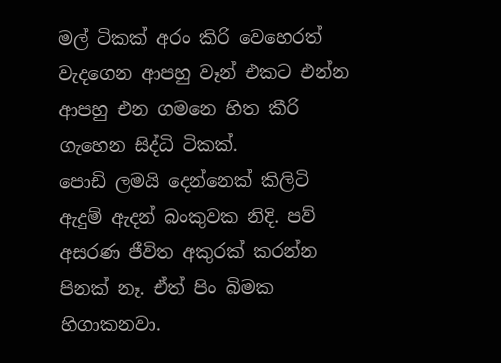මල් ටිකක් අරං කිරි වෙහෙරත් වැදගෙන ආපහු වෑන් එකට එන්න ආපහු එන ගමනෙ හිත කීරි ගැහෙන සිද්ධි ටිකක්.
පොඩි ලමයි දෙන්නෙක් කිලිටි ඇදුම් ඇදන් බංකුවක නිදි. පව් අසරණ ජීවිත අකුරක් කරන්න පිනක් නෑ. ඒත් පිං බිමක හිගාකනවා.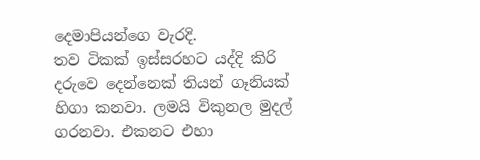දෙමාපියන්ගෙ වැරදි.
තව ටිකක් ඉස්සරහට යද්දි කිරි දරුවෙ දෙන්නෙක් තියන් ගෑනියක් හිගා කනවා. ලමයි විකුනල මුදල් ගරනවා. එකනට එහා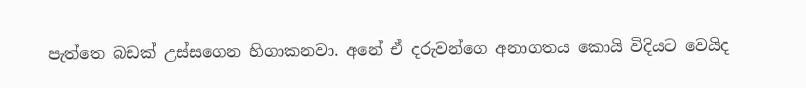පැත්තෙ බඩක් උස්සගෙන හිගාකනවා. අනේ ඒ දරුවන්ගෙ අනාගතය කොයි විදියට වෙයිද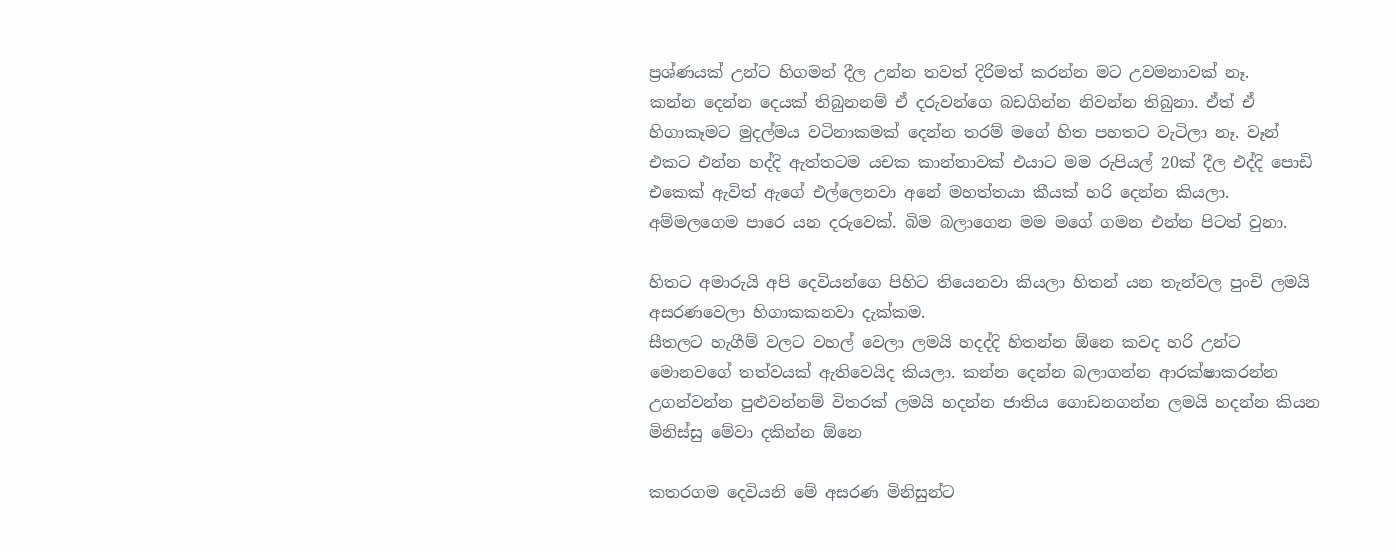ප්‍රශ්ණයක් උන්ට හිගමන් දීල උන්න තවත් දිරිමත් කරන්න මට උවමනාවක් නෑ.
කන්න දෙන්න දෙයක් තිබුනනම් ඒ දරුවන්ගෙ බඩගින්න නිවන්න තිබුනා. ඒත් ඒ හිගාකෑමට මුදල්මය වටිනාකමක් දෙන්න තරම් මගේ හිත පහතට වැටිලා නෑ. වෑන් එකට එන්න හද්දි ඇත්තටම යචක කාන්තාවක් එයාට මම රුපියල් 20ක් දීල එද්දි පොඩි එකෙක් ඇවිත් ඇගේ එල්ලෙනවා අනේ මහත්තයා කීයක් හරි දෙන්න කියලා. අම්මලගෙම පාරෙ යන දරුවෙක්. බිම බලාගෙන මම මගේ ගමන එන්න පිටත් වුනා.

හිතට අමාරුයි අපි දෙවියන්ගෙ පිහිට තියෙනවා කියලා හිතන් යන තැන්වල පුංචි ලමයි අසරණවෙලා හිගාකකනවා දැක්කම.
සීතලට හැගීම් වලට වහල් වෙලා ලමයි හදද්දි හිතන්න ඕනෙ කවද හරි උන්ට මොනවගේ තත්වයක් ඇතිවෙයිද කියලා. කන්න දෙන්න බලාගන්න ආරක්ෂාකරන්න උගන්වන්න පුළුවන්නම් විතරක් ලමයි හදන්න ජාතිය ගොඩනගන්න ලමයි හදන්න කියන මිනිස්සු මේවා දකින්න ඕනෙ

කතරගම දෙවියනි මේ අසරණ මිනිසුන්ට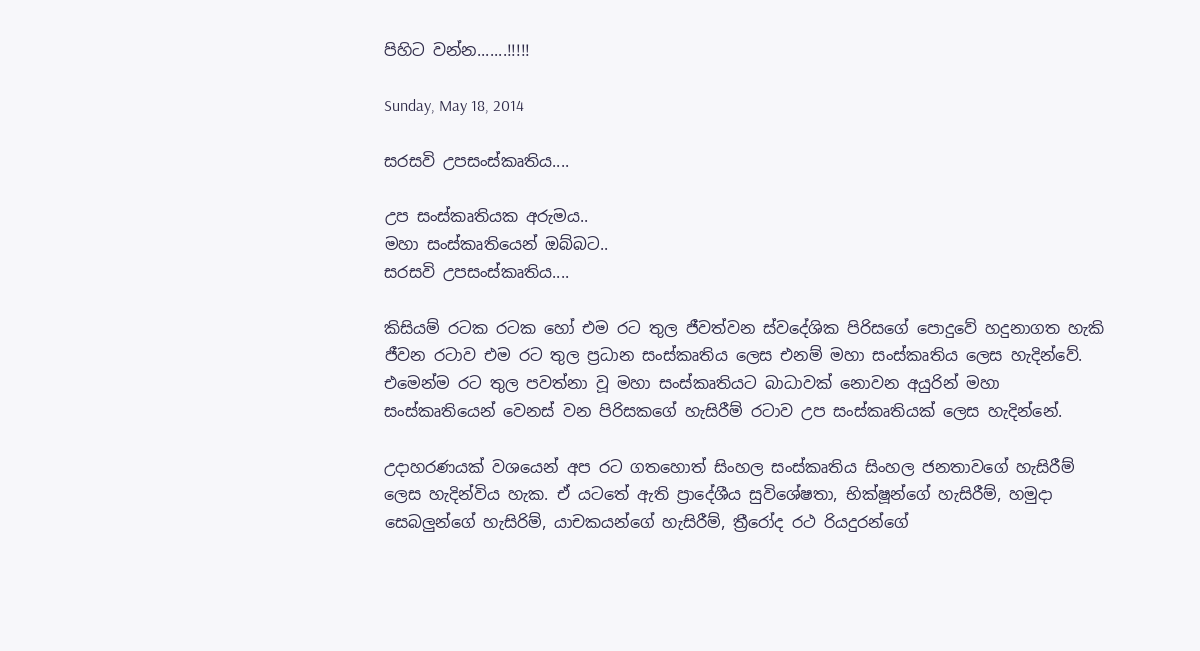පිහිට වන්න.......!!!!!

Sunday, May 18, 2014

සරසවි උපසංස්කෘතිය....

උප සංස්කෘතියක අරුමය..
මහා සංස්කෘතියෙන් ඔබ්බට..
සරසවි උපසංස්කෘතිය....

කිසියම් රටක රටක හෝ එම රට තුල ජීවත්වන ස්වදේශික පිරිසගේ පොදුවේ හදුනාගත හැකි ජීවන රටාව එම රට තුල ප්‍රධාන සංස්කෘතිය ලෙස එනම් මහා සංස්කෘතිය ලෙස හැදින්වේ. එමෙන්ම රට තුල පවත්නා වූ මහා සංස්කෘතියට බාධාවක් නොවන අයුරින් මහා සංස්කෘතියෙන් වෙනස් වන පිරිසකගේ හැසිරීම් රටාව උප සංස්කෘතියක් ලෙස හැදින්නේ.

උදාහරණයක් වශයෙන් අප රට ගතහොත් සිංහල සංස්කෘතිය සිංහල ජනතාවගේ හැසිරීම් ලෙස හැදින්විය හැක. ඒ යටතේ ඇති ප්‍රාදේශීය සුවිශේෂතා, භික්ෂූන්ගේ හැසිරීම්, හමුදා සෙබලුන්ගේ හැසිරිම්, යාචකයන්ගේ හැසිරීම්, ත්‍රීරෝද රථ රියදුරන්ගේ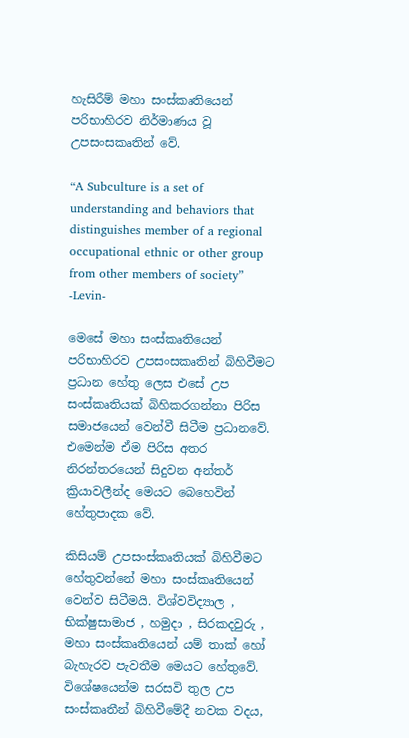හැසිරීම් මහා සංස්කෘතියෙන් පරිභාහිරව නිර්මාණය වූ උපසංසකෘතින් වේ.

“A Subculture is a set of understanding and behaviors that distinguishes member of a regional occupational ethnic or other group from other members of society”
-Levin-

මෙසේ මහා සංස්කෘතියෙන් පරිභාහිරව උපසංසකෘතින් බිහිවීමට ප්‍රධාන හේතු ලෙස එසේ උප සංස්කෘතියක් බිහිකරගන්නා පිරිස සමාජයෙන් වෙන්වී සිටීම ප්‍රධානවේ. එමෙන්ම ඒම පිරිස අතර නිරන්තරයෙන් සිදුවන අන්තර් ක්‍රියාවලීන්ද මෙයට බෙහෙවින් හේතුපාදක වේ.

කිසියම් උපසංස්කෘතියක් බිහිවීමට හේතුවන්නේ මහා සංස්කෘතියෙන් වෙන්ව සිටීමයි. විශ්වවිද්‍යාල , භික්ෂුසාමාජ , හමුදා , සිරකදවුරු , මහා සංස්කෘතියෙන් යම් තාක් හෝ බැහැරව පැවතීම මෙයට හේතුවේ. විශේෂයෙන්ම සරසවි තුල උප සංස්කෘතීන් බිහිවීමේදී නවක වදය,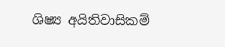ශිෂ්‍ය අයිතිවාසිකම්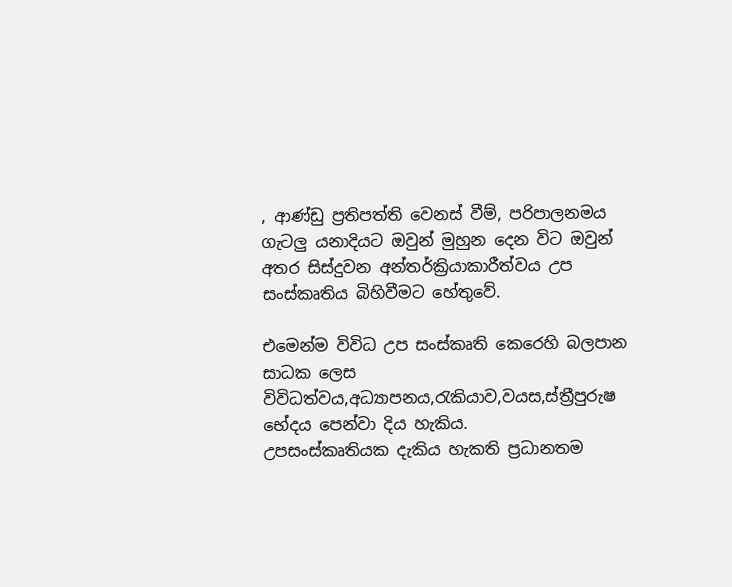, ආණ්ඩු ප්‍රතිපත්ති වෙනස් වීම්, පරිපාලනමය ගැටලු යනාදියට ඔවුන් මුහුන දෙන විට ඔවුන් අතර සිස්‍දුවන අන්තර්ක්‍රියාකාරීත්වය උප සංස්කෘතිය බිහිවීමට හේතුවේ.

එමෙන්ම විවිධ උප සංස්කෘති කෙරෙහි බලපාන සාධක ලෙස
විවිධත්වය,අධ්‍යාපනය,රැකියාව,වයස,ස්ත්‍රීපුරුෂ භේදය පෙන්වා දිය හැකිය.
උපසංස්කෘතියක දැකිය හැකති ප්‍රධානතම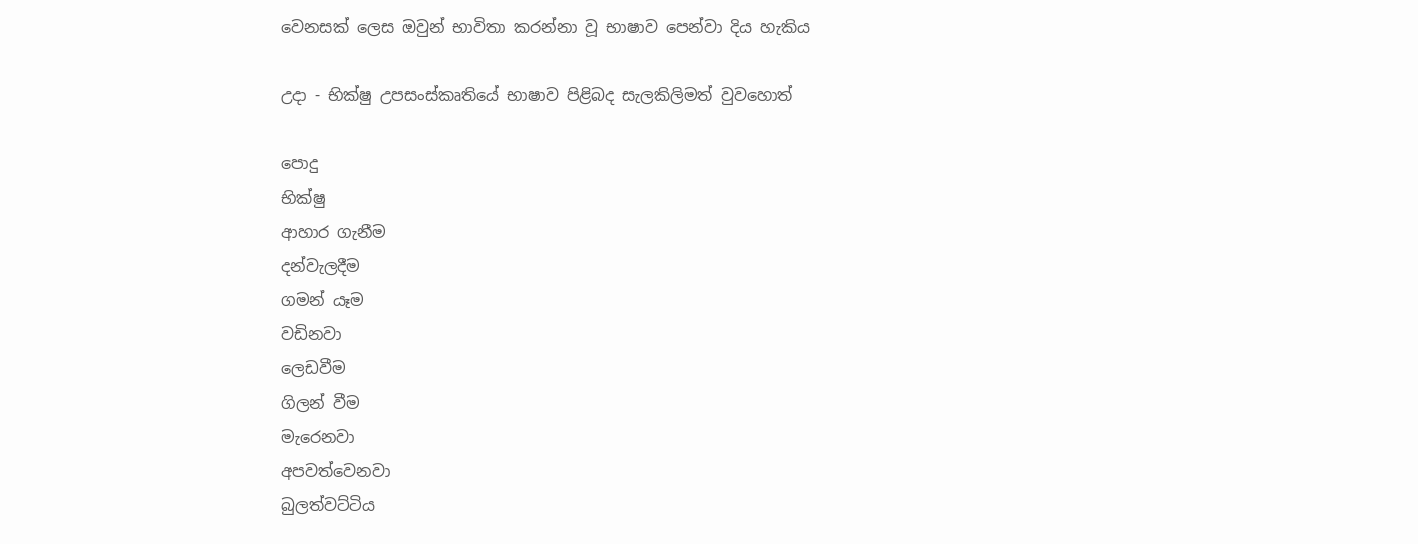වෙනසක් ලෙස ඔවුන් භාවිතා කරන්නා වූ භාෂාව පෙන්වා දිය හැකිය

උදා - භික්ෂු උපසංස්කෘතියේ භාෂාව පිළිබද සැලකිලිමත් වුවහොත්

පොදු
භික්ෂු
ආහාර ගැනීම
දන්වැලදීම
ගමන් යෑම
වඩිනවා
ලෙඩවීම
ගිලන් වීම
මැරෙනවා
අපවත්වෙනවා
බුලත්වට්ටිය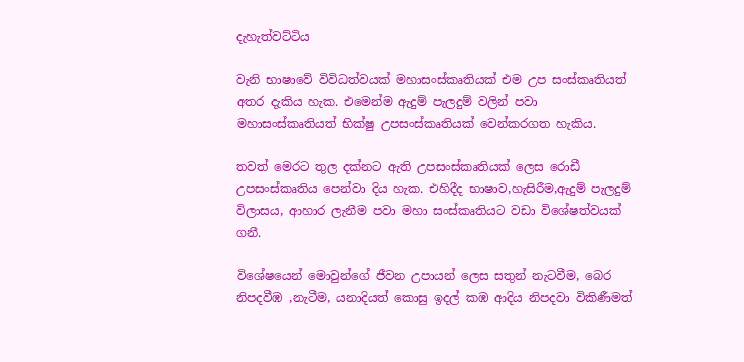දැහැත්වට්ටිය

වැනි භාෂාවේ විවිධත්වයක් මහාසංස්කෘතියක් එම උප සංස්කෘතියත් අතර දැකිය හැක. එමෙන්ම ඇදුම් පැලදුම් වලින් පවා මහාසංස්කෘතියත් භික්ෂු උපසංස්කෘතියක් වෙන්කරගත හැකිය.

තවත් මෙරට තුල දක්නට ඇති උපසංස්කෘතියක් ලෙස රොඩී උපසංස්කෘතිය පෙන්වා දිය හැක. එහිදීද භාෂාව,හැසිරීම,ඇදුම් පැලදුම් විලාසය, ආහාර ලැනීම පවා මහා සංස්කෘතියට වඩා විශේෂත්වයක් ගනී.

විශේෂයෙන් මොවුන්ගේ ජීවන උපායන් ලෙස සතුන් නැටවීම, බෙර නිපදවීඹ ,නැටීම, යනාදියත් කොසු ඉදල් කඹ ආදිය නිපදවා විකිණීමත්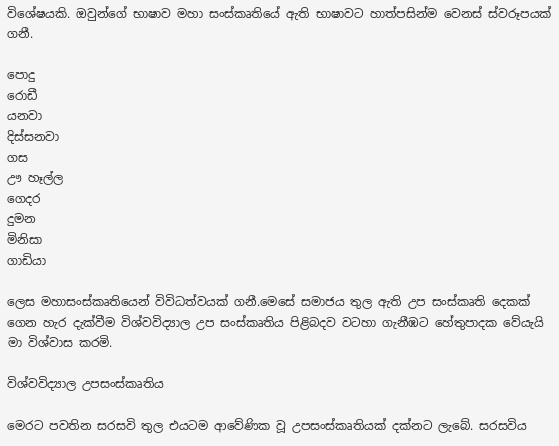විශේෂයකි. ඔවුන්ගේ භාෂාව මහා සංස්කෘතියේ ඇති භාෂාවට හාත්පසින්ම වෙනස් ස්වරූපයක් ගනී.

පොදු
රොඩී
යනවා
දිස්සනවා
ගස
ඌ හෑල්ල
ගෙදර
දුමන
මිනිසා
ගාඩියා

ලෙස මහාසංස්කෘතියෙන් විවිධත්වයක් ගනී.මෙසේ සමාජය තුල ඇති උප සංස්කෘති දෙකක් ගෙන හැර දැක්වීම විශ්වවිද්‍යාල උප සංස්කෘතිය පිළිබදව වටහා ගැනීඹට හේතුපාදක වේයැයි මා විශ්වාස කරමි.

විශ්වවිද්‍යාල උපසංස්කෘතිය

මෙරට පවතින සරසවි තුල එයටම ආවේණික වූ උපසංස්කෘතියක් දක්නට ලැබේ. සරසවිය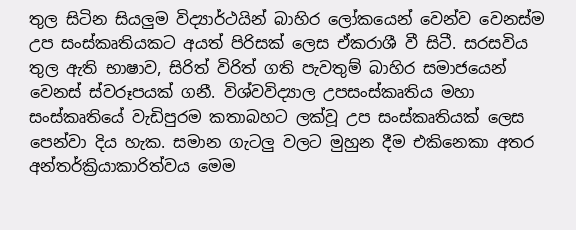තුල සිටින සියලුම විද්‍යාර්ථයින් බාහිර ලෝකයෙන් වෙන්ව වෙනස්ම උප සංස්කෘතියකට අයත් පිරිසක් ලෙස ඒකරාශී වී සිටී. සරසවිය තුල ඇති භාෂාව, සිරිත් විරිත් ගති පැවතුම් බාහිර සමාජයෙන් වෙනස් ස්වරූපයක් ගනී. විශ්වවිද්‍යාල උපසංස්කෘතිය මහා සංස්කෘතියේ වැඩිපුරම කතාබහට ලක්වූ උප සංස්කෘතියක් ලෙස පෙන්වා දිය හැක. සමාන ගැටලු වලට මුහුන දීම එකිනෙකා අතර අන්තර්ක්‍රියාකාරිත්වය මෙම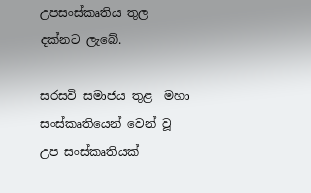උපසංස්කෘතිය තුල දක්නට ලැබේ.

සරසවි සමාජය තුළ  මහා සංස්කෘතියෙන් වෙන් වූ උප සංස්කෘතියක්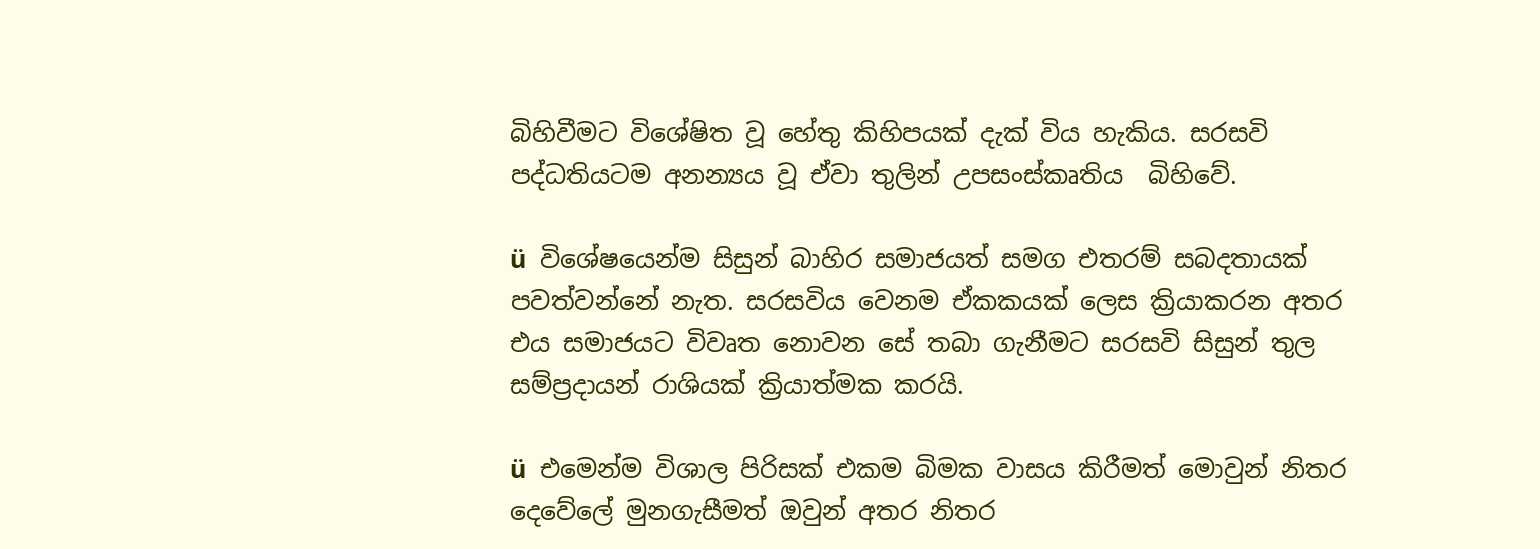බිහිවීමට විශේෂිත වූ හේතු කිහිපයක් දැක් විය හැකිය. සරසවි පද්ධතියටම අනන්‍යය වූ ඒවා තුලින් උපසංස්කෘතිය  බිහිවේ.

ü  විශේෂයෙන්ම සිසුන් බාහිර සමාජයත් සමග එතරම් සබදතායක් පවත්වන්නේ නැත. සරසවිය වෙනම ඒකකයක් ලෙස ක්‍රියාකරන අතර එය සමාජයට විවෘත නොවන සේ තබා ගැනීමට සරසවි සිසුන් තුල සම්ප්‍රදායන් රාශියක් ක්‍රියාත්මක කරයි.

ü  එමෙන්ම විශාල පිරිසක් එකම බිමක වාසය කිරීමත් මොවුන් නිතර දෙවේලේ මුනගැසීමත් ඔවුන් අතර නිතර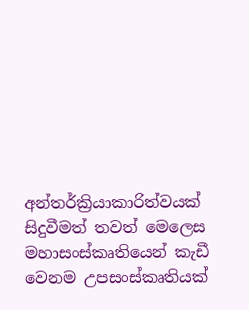අන්තර්ක්‍රියාකාරිත්වයක් සිදුවීමත් තවත් මෙලෙස මහාසංස්කෘතියෙන් කැඩී වෙනම උපසංස්කෘතියක්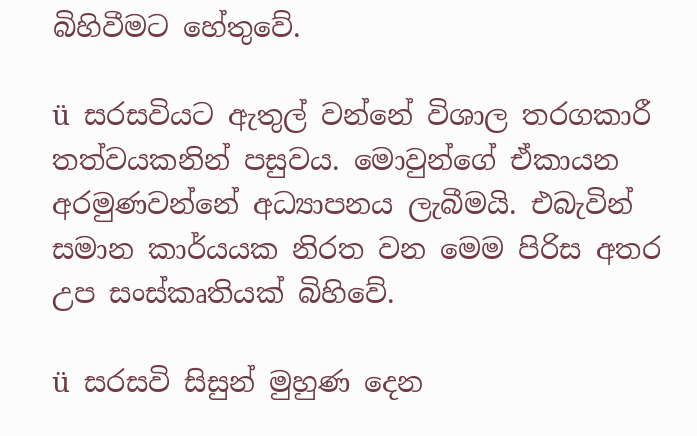බිහිවීමට හේතුවේ.

ü  සරසවියට ඇතුල් වන්නේ විශාල තරගකාරී තත්වයකනින් පසුවය. මොවුන්ගේ ඒකායන අරමුණවන්නේ අධ්‍යාපනය ලැබීමයි. එබැවින් සමාන කාර්යයක නිරත වන මෙම පිරිස අතර උප සංස්කෘතියක් බිහිවේ.

ü  සරසවි සිසුන් මුහුණ දෙන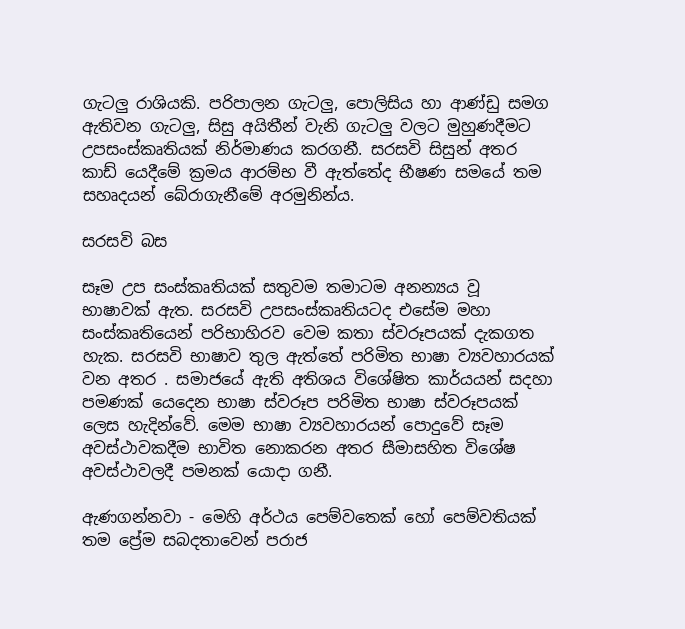ගැටලු රාශියකි. පරිපාලන ගැටලු, පොලිසිය හා ආණ්ඩු සමග ඇතිවන ගැටලු, සිසු අයිතීන් වැනි ගැටලු වලට මුහුණදීමට උපසංස්කෘතියක් නිර්මාණය කරගනී. සරසවි සිසුන් අතර කාඩ් යෙදීමේ ක්‍රමය ආරම්භ වී ඇත්තේද භීෂණ සමයේ තම සහෘදයන් බේරාගැනීමේ අරමුනින්ය.

සරසවි බස

සෑම උප සංස්කෘතියක් සතුවම තමාටම අනන්‍යය වූ භාෂාවක් ඇත. සරසවි උපසංස්කෘතියටද එසේම මහා සංස්කෘතියෙන් පරිභාහිරව වෙම කතා ස්වරූපයක් දැකගත හැක. සරසවි භාෂාව තුල ඇත්තේ පරිමිත භාෂා ව්‍යවහාරයක් වන අතර . සමාජයේ ඇති අතිශය විශේෂිත කාර්යයන් සදහා පමණක් යෙදෙන භාෂා ස්වරූප පරිමිත භාෂා ස්වරූපයක් ලෙස හැදින්වේ. මෙම භාෂා ව්‍යවහාරයන් පොදුවේ සෑම අවස්ථාවකදීම භාවිත නොකරන අතර සීමාසහිත විශේෂ අවස්ථාවලදී පමනක් යොදා ගනී.

ඇණගන්නවා - මෙහි අර්ථය පෙම්වතෙක් හෝ පෙම්වතියක් තම ප්‍රේම සබදතාවෙන් පරාජ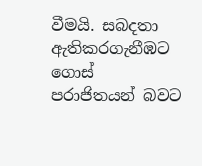වීමයි. සබදතා ඇතිකරගැනීඹට ගොස් පරාජිතයන් බවට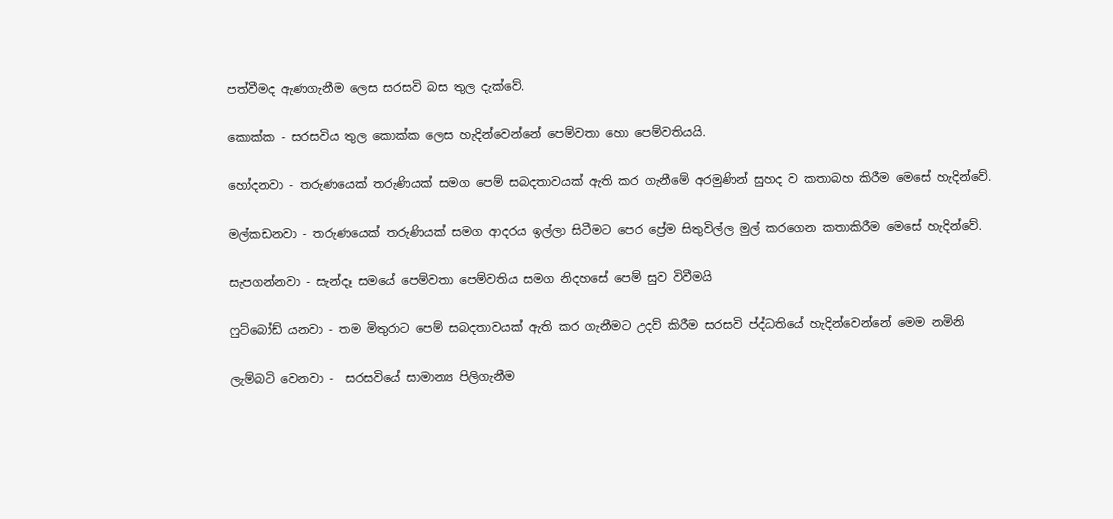පත්වීමද ඇණගැනීම ලෙස සරසවි බස තුල දැක්වේ.

කොක්ක - සරසවිය තුල කොක්ක ලෙස හැදින්වෙන්නේ පෙම්වතා හො පෙම්වතියයි.

හෝදනවා - තරුණයෙක් තරුණියක් සමග පෙම් සබදතාවයක් ඇති කර ගැනීමේ අරමුණින් සුහද ව කතාබහ කිරීම මෙසේ හැදින්වේ.

මල්කඩනවා - තරුණයෙක් තරුණියක් සමග ආදරය ඉල්ලා සිටීමට පෙර ප්‍රේම සිතුවිල්ල මුල් කරගෙන කතාකිරීම මෙසේ හැදින්වේ.

සැපගන්නවා - සැන්දෑ සමයේ පෙම්වතා පෙම්වතිය සමග නිදහසේ පෙම් සුව විවීමයි

ෆුට්බෝඩ් යනවා - තම මිතුරාට පෙම් සබදතාවයක් ඇති කර ගැනීමට උදව් කිරීම සරසවි ප්ද්ධතියේ හැදින්වෙන්නේ මෙම නමිනි

ලැම්බටි වෙනවා -  සරසවියේ සාමාන්‍ය පිලිගැනීම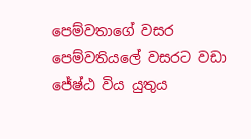පෙම්වතාගේ වසර පෙම්වතියලේ වසරට වඩා ජේෂ්ඨ විය යුතුය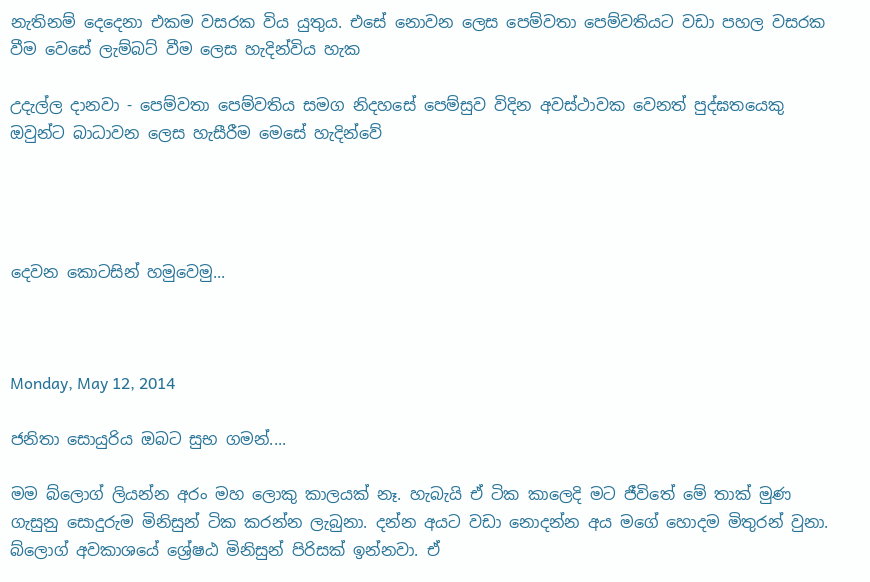නැතිනම් දෙදෙනා එකම වසරක විය යුතුය. එසේ නොවන ලෙස පෙම්වතා පෙම්වතියට වඩා පහල වසරක වීම වෙසේ ලැම්බට් වීම ලෙස හැදින්විය හැක

උදැල්ල දානවා - පෙම්වතා පෙම්වතිය සමග නිදහසේ පෙම්සුව විදින අවස්ථාවක වෙනත් පුද්ඝතයෙකු ඔවුන්ට බාධාවන ලෙස හැසීරීම මෙසේ හැදින්වේ




දෙවන කොටසින් හමුවෙමු...



Monday, May 12, 2014

ජනිතා සොයුරිය ඔබට සුභ ගමන්....

මම බ්ලොග් ලියන්න අරං මහ ලොකු කාලයක් නෑ. හැබැයි ඒ ටික කාලෙදි මට ජීවිතේ මේ තාක් මුණ ගැසුනු සොදුරුම මිනිසුන් ටික කරන්න ලැබුනා. දන්න අයට වඩා නොදන්න අය මගේ හොදම මිතුරන් වුනා. බ්ලොග් අවකාශයේ ශ්‍රේෂඨ මිනිසුන් පිරිසක් ඉන්නවා. ඒ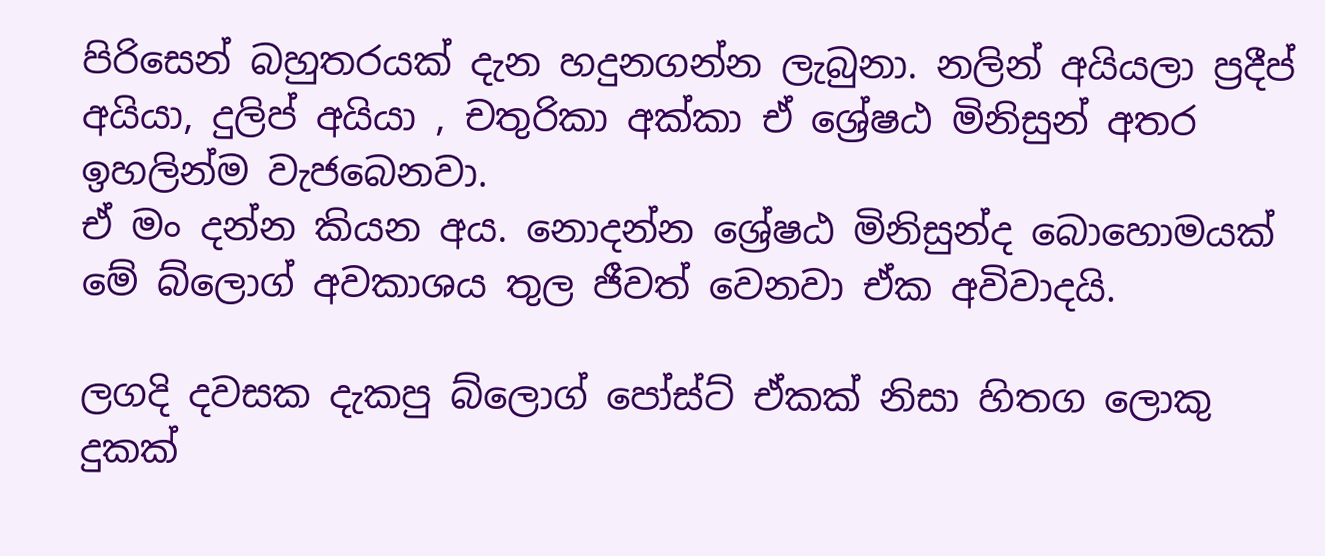පිරිසෙන් බහුතරයක් දැන හදුනගන්න ලැබුනා. නලින් අයියලා ප්‍රදීප් අයියා, දුලිප් අයියා , චතුරිකා අක්කා ඒ ශ්‍රේෂඨ මිනිසුන් අතර ඉහලින්ම වැජබෙනවා.
ඒ මං දන්න කියන අය. නොදන්න ශ්‍රේෂඨ මිනිසුන්ද බොහොමයක් මේ බ්ලොග් අවකාශය තුල ජීවත් වෙනවා ඒක අවිවාදයි.

ලගදි දවසක දැකපු බ්ලොග් පෝස්ට් ඒකක් නිසා හිතග ලොකු දුකක්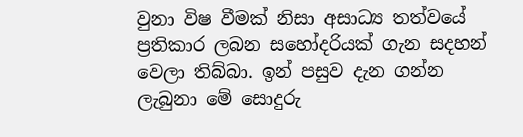වුනා විෂ වීමක් නිසා අසාධ්‍ය තත්වයේ ප්‍රතිකාර ලබන සහෝදරියක් ගැන සදහන් වෙලා තිබ්බා. ඉන් පසුව දැන ගන්න ලැබුනා මේ සොදුරු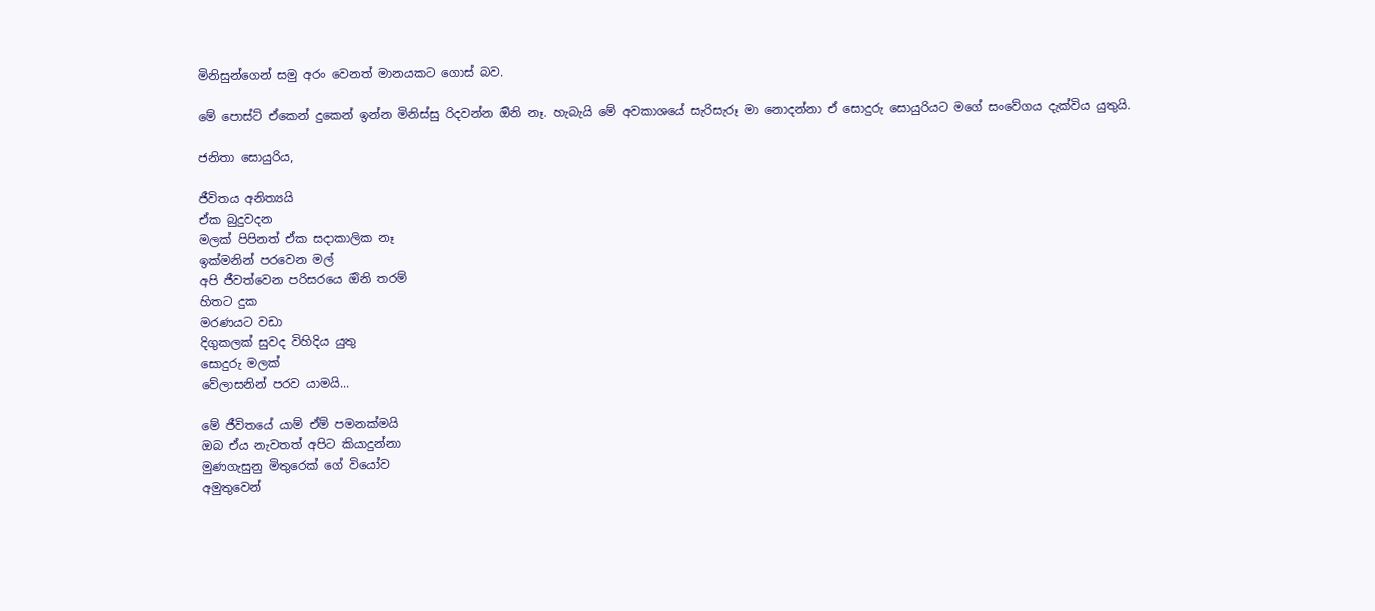මිනිසුන්ගෙන් සමු අරං වෙනත් මානයකට ගොස් බව.

මේ පොස්ට් ඒකෙන් දුකෙන් ඉන්න මිනිස්සු රිදවන්න ඔිනි නෑ. හැබැයි මේ අවකාශයේ සැරිසැරූ මා නොදන්නා ඒ සොදුරු සොයුරියට මගේ සංවේගය දැක්විය යුතුයි.

ජනිතා සොයුරිය,

ජීවිතය අනිත්‍යයි
ඒක බුදුවදන
මලක් පිපිනත් ඒක සදාකාලික නෑ
ඉක්මනින් පරවෙන මල්
අපි ජීවත්වෙන පරිසරයෙ ඔිනි තරම්
හිතට දුක
මරණයට වඩා
දිගුකලක් සුවද විහිදිය යුතු
සොදුරු මලක්
වේලාසනින් පරව යාමයි...

මේ ජීවිතයේ යාම් ඒම් පමනක්මයි
ඔබ ඒය නැවතත් අපිට කියාදුන්නා
මුණගැසුනු මිතුරෙක් ගේ වියෝව
අමුතුවෙන්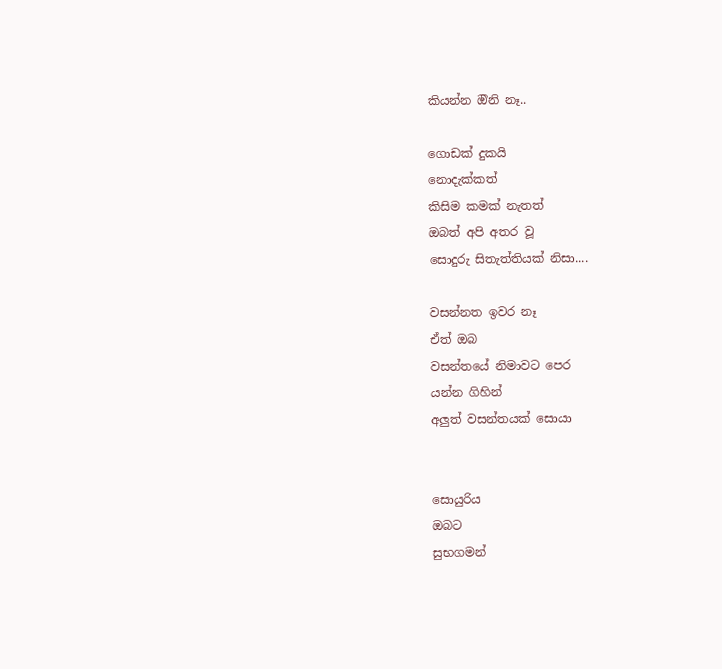කියන්න ඔිනි නෑ..

ගොඩක් දුකයි
නොදැක්කත්
කිසිම කමක් නැතත්
ඔබත් අපි අතර වූ
සොදුරු සිතැත්තියක් නිසා....

වසන්නත ඉවර නෑ
ඒත් ඔබ
වසන්තයේ නිමාවට පෙර
යන්න ගිහින්
අලුත් වසන්තයක් සොයා


සොයුරිය
ඔබට
සුභගමන්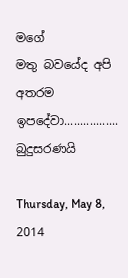මගේ
මතු බවයේද අපි අතරම ඉපදේවා.................
බුදුසරණයි

Thursday, May 8, 2014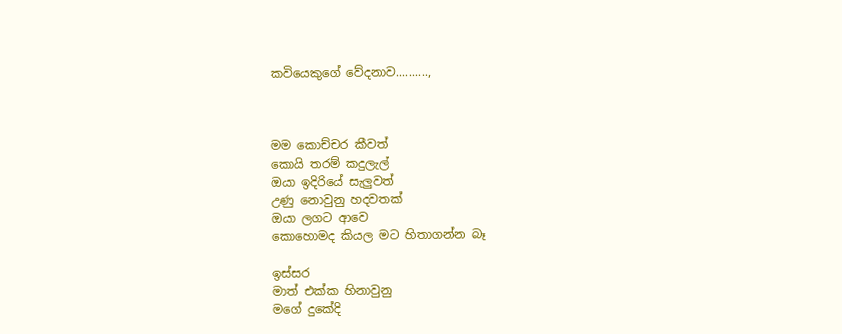කවියෙකුගේ වේදනාව..........,



මම කොච්චර කීවත්
කොයි තරම් කදුලැල්
ඔයා ඉදිරියේ සැලුවත්
උණු නොවුනු හදවතක්
ඔයා ලගට ආවෙ
කොහොමද කියල මට හිතාගන්න බෑ

ඉස්සර
මාත් එක්ක හිනාවුනු
මගේ දුකේදි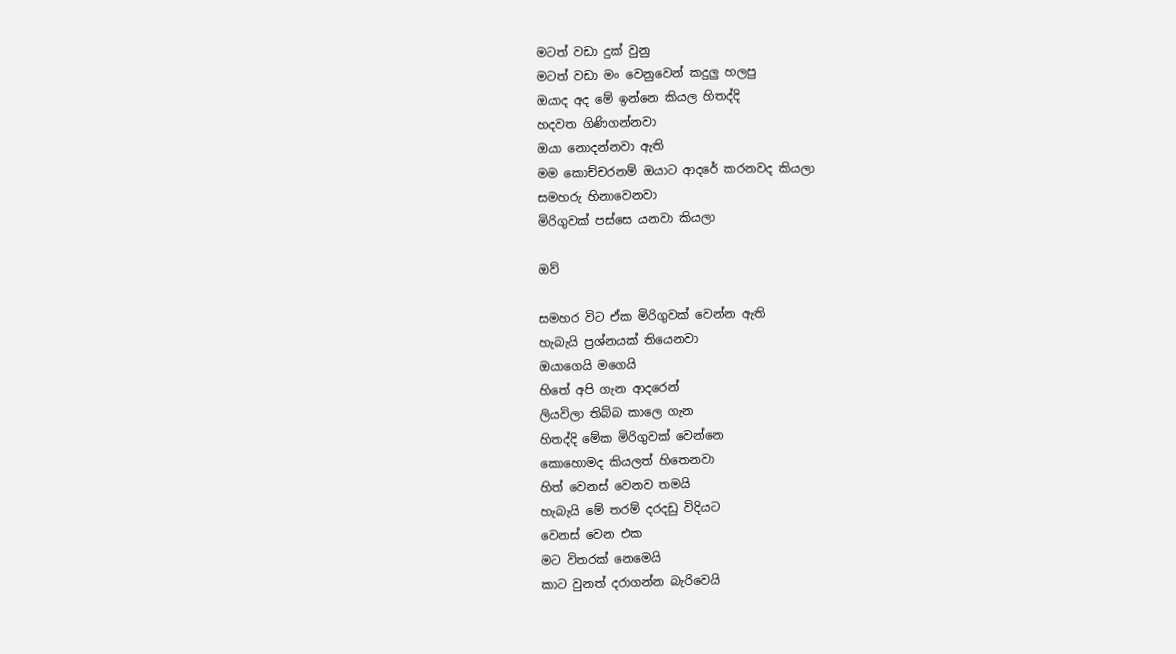මටත් වඩා දුක් වුනු
මටත් වඩා මං වෙනුවෙන් කදුලු හලපු
ඔයාද අද මේ ඉන්නෙ කියල හිතද්දි
හදවත ගිණිගන්නවා
ඔයා නොදන්නවා ඇති
මම කොච්චරනම් ඔයාට ආදරේ කරනවද කියලා
සමහරු හිනාවෙනවා
මිරිගුවක් පස්සෙ යනවා කියලා

ඔව්

සමහර විට ඒක මිරිගුවක් වෙන්න ඇති
හැබැයි ප්‍රශ්නයක් තියෙනවා
ඔයාගෙයි මගෙයි
හිතේ අපි ගැන ආදරෙන්
ලියවිලා තිබ්බ කාලෙ ගැන
හිතද්දි මේක මිරිගුවක් වෙන්නෙ
කොහොමද කියලත් හිතෙනවා
හිත් වෙනස් වෙනව තමයි
හැබැයි මේ තරම් දරදඩු විදියට
වෙනස් වෙන එක
මට විතරක් නෙමෙයි
කාට වුනත් දරාගන්න බැරිවෙයි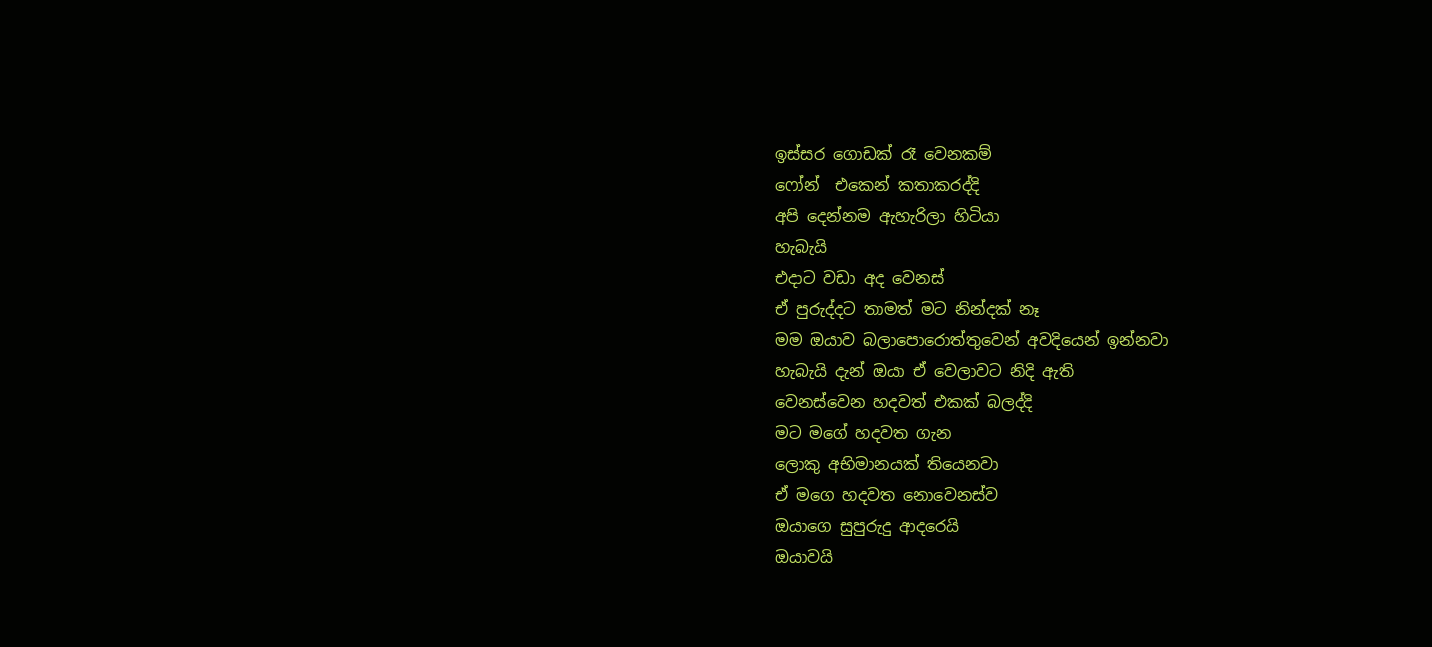ඉස්සර ගොඩක් රෑ වෙනකම්
ෆෝන්  එකෙන් කතාකරද්දි
අපි දෙන්නම ඇහැරිලා හිටියා
හැබැයි
එදාට වඩා අද වෙනස්
ඒ පුරුද්දට තාමත් මට නින්දක් නෑ
මම ඔයාව බලාපොරොත්තුවෙන් අවදියෙන් ඉන්නවා
හැබැයි දැන් ඔයා ඒ වෙලාවට නිදි ඇති
වෙනස්වෙන හදවත් එකක් බලද්දි
මට මගේ හදවත ගැන
ලොකු අභිමානයක් තියෙනවා
ඒ මගෙ හදවත නොවෙනස්ව
ඔයාගෙ සුපුරුදු ආදරෙයි
ඔයාවයි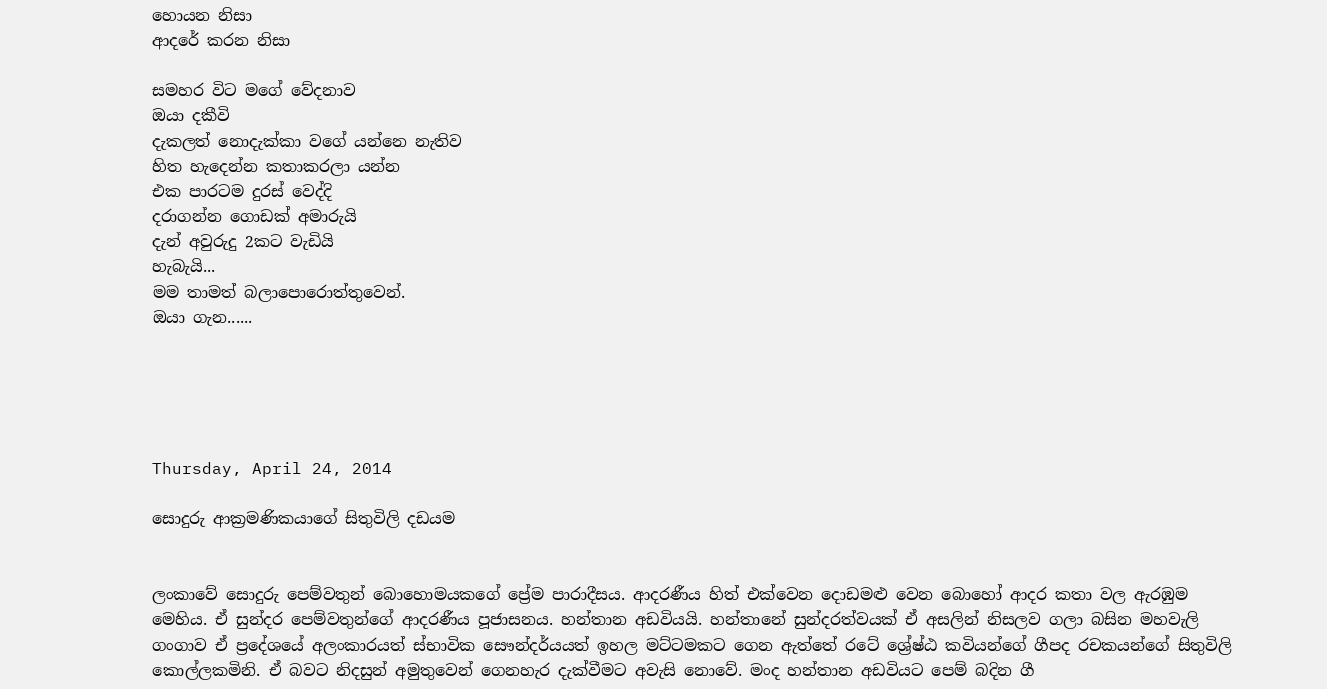හොයන නිසා
ආදරේ කරන නිසා

සමහර විට මගේ වේදනාව
ඔයා දකීවි
දැකලත් නොදැක්කා වගේ යන්නෙ නැතිව
හිත හැදෙන්න කතාකරලා යන්න
එක පාරටම දුරස් වෙද්දි
දරාගන්න ගොඩක් අමාරුයි
දැන් අවුරුදු 2කට වැඩියි
හැබැයි...
මම තාමත් බලාපොරොත්තුවෙන්.
ඔයා ගැන......





Thursday, April 24, 2014

සොදුරු ආක්‍රමණිකයාගේ සිතුවිලි දඩයම


ලංකාවේ සොදුරු පෙම්වතුන් බොහොමයකගේ ප්‍රේම පාරාදීසය. ආදරණීය හිත් එක්වෙන දොඩමළු වෙන බොහෝ ආදර කතා වල ඇරඹුම මෙහිය. ඒ සුන්දර පෙම්වතුන්ගේ ආදරණීය පූජාසනය. හන්තාන අඩවියයි. හන්තානේ සුන්දරත්වයක් ඒ අසලින් නිසලව ගලා බසින මහවැලි ගංගාව ඒ ප්‍රදේශයේ අලංකාරයත් ස්භාවික සෞන්දර්යයත් ඉහල මට්ටමකට ගෙන ඇත්තේ රටේ ශ්‍රේෂ්ඨ කවියන්ගේ ගීපද රචකයන්ගේ සිතුවිලි කොල්ලකමිනි. ඒ බවට නිදසුන් අමුතුවෙන් ගෙනහැර දැක්වීමට අවැසි නොවේ. මංද හන්තාන අඩවියට පෙම් බදින ගී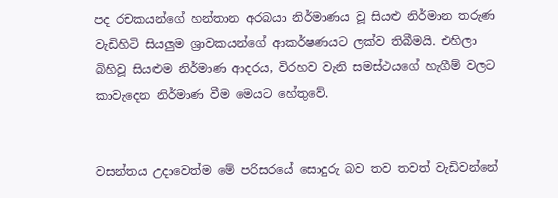පද රචකයන්ගේ හන්තාන අරබයා නිර්මාණය වූ සියළු නිර්මාන තරුණ වැඩිහිටි සියලුම ශ්‍රාවකයන්ගේ ආකර්ෂණයට ලක්ව තිබීමයි. එහිලා බිහිවූ සියළුම නිර්මාණ ආදරය, විරහව වැනි සමස්ථයගේ හැගීම් වලට කාවැදෙන නිර්මාණ වීම මෙයට හේතුවේ.


වසන්තය උදාවෙත්ම මේ පරිසරයේ සොදුරු බව තව තවත් වැඩිවන්නේ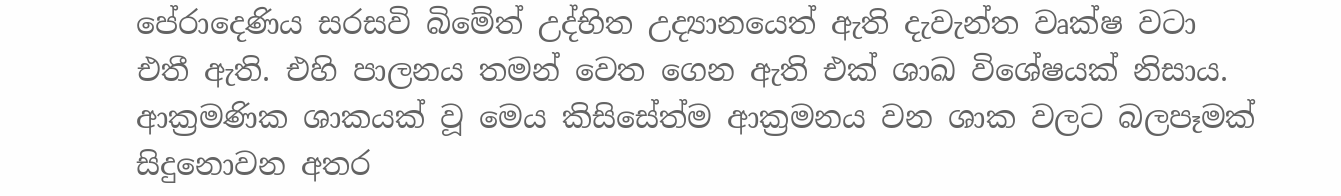පේරාදෙණිය සරසවි බිමේත් උද්භිත උද්‍යානයෙත් ඇති දැවැන්ත වෘක්ෂ වටා එතී ඇති. එහි පාලනය තමන් වෙත ගෙන ඇති එක් ශාඛ විශේෂයක් නිසාය. ආක්‍රමණික ශාකයක් වූ මෙය කිසිසේත්ම ආක්‍රමනය වන ශාක වලට බලපෑමක් සිදුනොවන අතර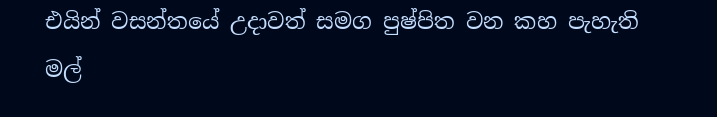එයින් වසන්තයේ උදාවත් සමග පුෂ්පිත වන කහ පැහැති මල්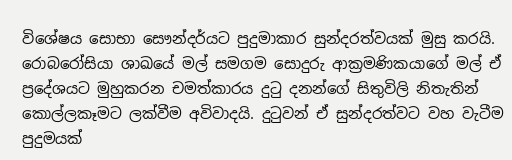විශේෂය සොභා සෞන්දර්යට පුදුමාකාර සුන්දරත්වයක් මුසු කරයි. රොබරෝසියා ශාඛයේ මල් සමගම සොදුරු ආක්‍රමණිකයාගේ මල් ඒ ප්‍රදේශයට මුහුකරන චමත්කාරය දුටු දනන්ගේ සිතුවිලි නිතැතින් කොල්ලකෑමට ලක්වීම අවිවාදයි. දුටුවන් ඒ සුන්දරත්වට වහ වැටීම පුදුමයක්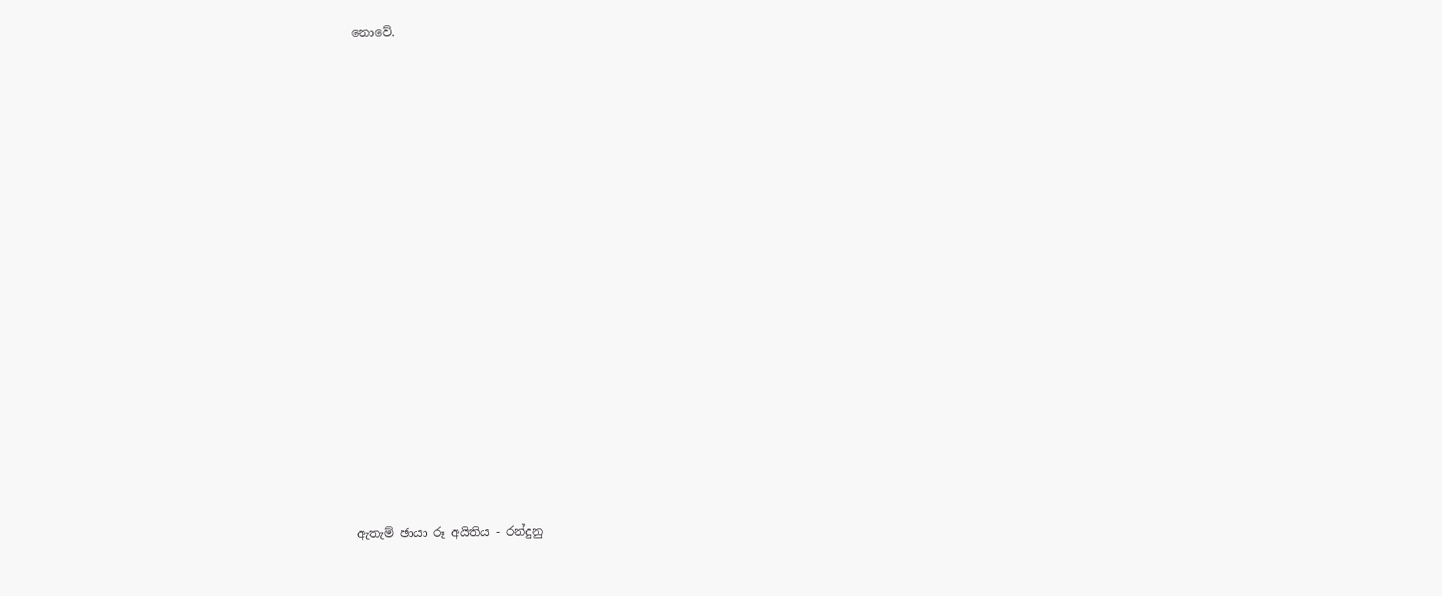නොවේ.






















ඇතැම් ඡායා රූ අයිතිය - රන්දුනු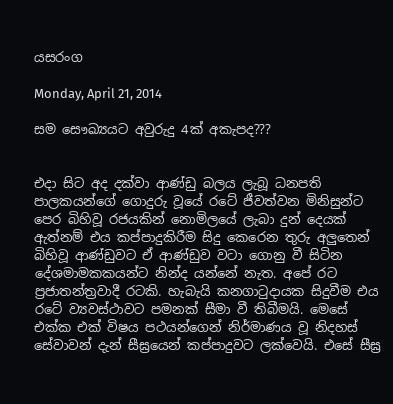යසරංග

Monday, April 21, 2014

සම සෞඛ්‍යයට අවුරුදු 4ක් අකැපද???


එදා සිට අද දක්වා ආණ්ඩු බලය ලැබූ ධනපති පාලකයන්ගේ ගොදුරු වූයේ රටේ ජීවත්වන මිනිසුන්ට පෙර බිහිවූ රජයකින් නොමිලයේ ලැබා දුන් දෙයක් ඇත්නම් එය කප්පාදුකිරීම සිදු කෙරෙන තුරු අලුතෙන් බිහිවූ ආණ්ඩුවට ඒ ආණ්ඩුව වටා ගොනු වී සිටින දේශමාමකකයන්ට නින්ද යන්නේ නැත. අපේ රට ප්‍රජාතන්ත්‍රවාදී රටකි. හැබැයි කනගාටුදායක සිදුවීම එය රටේ ව්‍යවස්ථාවට පමනක් සීමා වී තිබීමයි. මෙසේ එක්ක එක් විෂය පථයන්ගෙන් නිර්මාණය වූ නිදහස් සේවාවන් දැන් සීඝ්‍රයෙන් කප්පාදුවට ලක්වෙයි. එසේ සීඝ්‍ර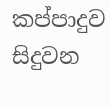කප්පාදුව සිදුවන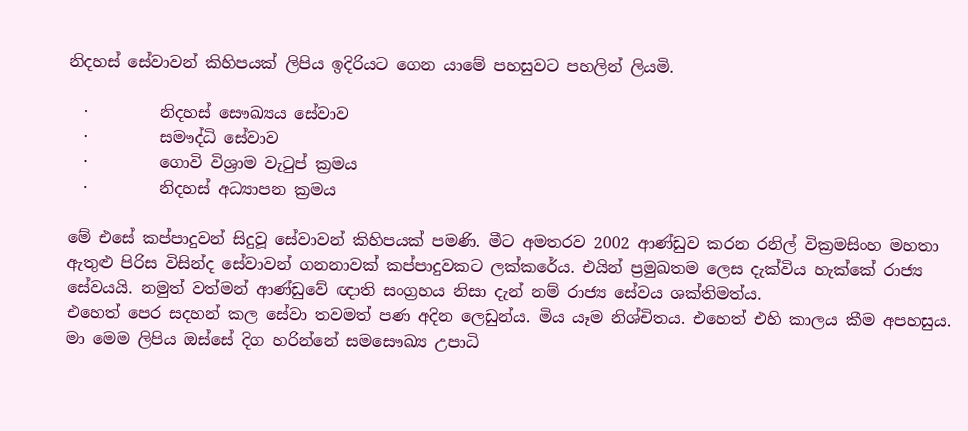නිදහස් සේවාවන් කිහිපයක් ලිපිය ඉදිරියට ගෙන යාමේ පහසුවට පහලින් ලියමි.

  ·         නිදහස් සෞඛ්‍යය සේවාව
  ·         සමෟද්ධි සේවාව
  ·         ගොවි විශ්‍රාම වැටුප් ක්‍රමය
  ·         නිදහස් අධ්‍යාපන ක්‍රමය

මේ එසේ කප්පාදුවන් සිදුවූ සේවාවන් කිහිපයක් පමණි. මීට අමතරව 2002 ආණ්ඩුව කරන රනිල් වික්‍රමසිංහ මහතා ඇතුළු පිරිස විසින්ද සේවාවන් ගනනාවක් කප්පාදුවකට ලක්කරේය. එයින් ප්‍රමුඛතම ලෙස දැක්විය හැක්කේ රාජ්‍ය සේවයයි. නමුත් වත්මන් ආණ්ඩුවේ ඥාති සංග්‍රහය නිසා දැන් නම් රාජ්‍ය සේවය ශක්තිමත්ය.
එහෙත් පෙර සදහන් කල සේවා තවමත් පණ අදින ලෙඩුන්ය. මිය යෑම නිශ්චිතය. එහෙත් එහි කාලය කීම අපහසුය. මා මෙම ලිපිය ඔස්සේ දිග හරින්නේ සමසෞඛ්‍ය උපාධි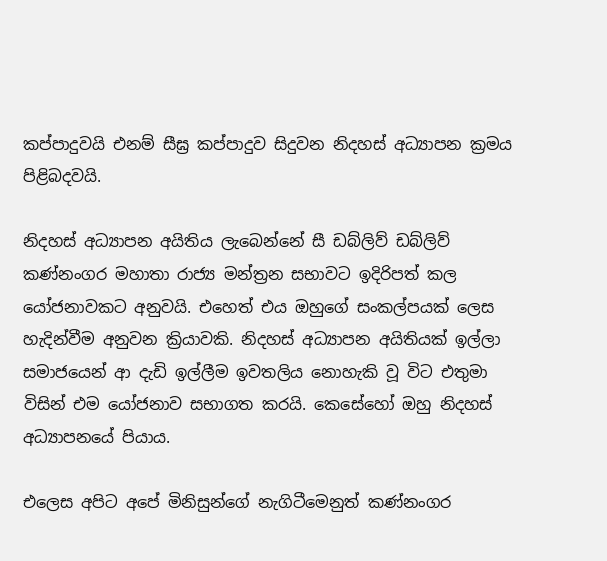කප්පාදුවයි එනම් සීඝ්‍ර කප්පාදුව සිදුවන නිදහස් අධ්‍යාපන ක්‍රමය පිළිබදවයි.

නිදහස් අධ්‍යාපන අයිතිය ලැබෙන්නේ සී ඩබ්ලිව් ඩබ්ලිව් කණ්නංගර මහාතා රාජ්‍ය මන්ත්‍රන සභාවට ඉදිරිපත් කල යෝජනාවකට අනුවයි. එහෙත් එය ඔහුගේ සංකල්පයක් ලෙස හැදින්වීම අනුවන ක්‍රියාවකි. නිදහස් අධ්‍යාපන අයිතියක් ඉල්ලා සමාජයෙන් ආ දැඩි ඉල්ලීම ඉවතලිය නොහැකි වූ විට එතුමා විසින් එම යෝජනාව සභාගත කරයි. කෙසේහෝ ඔහු නිදහස් අධ්‍යාපනයේ පියාය.

එලෙස අපිට අපේ මිනිසුන්ගේ නැගිටීමෙනුත් කණ්නංගර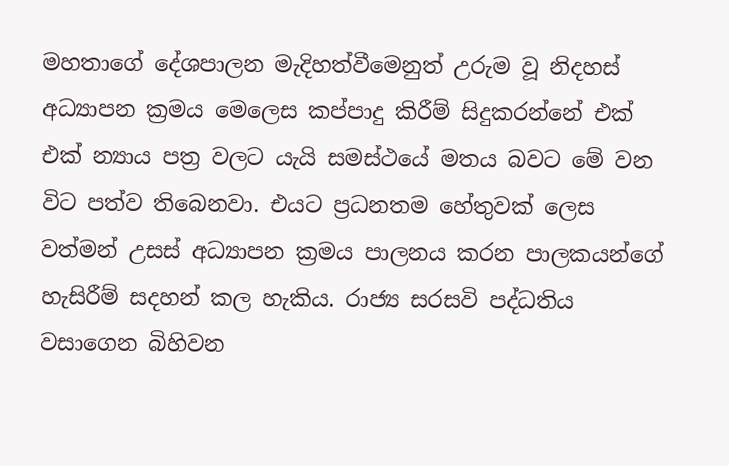මහතාගේ දේශපාලන මැදිහත්වීමෙනුත් උරුම වූ නිදහස් අධ්‍යාපන ක්‍රමය මෙලෙස කප්පාදු කිරීම් සිදුකරන්නේ එක් එක් න්‍යාය පත්‍ර වලට යැයි සමස්ථයේ මතය බවට මේ වන විට පත්ව තිබෙනවා. එයට ප්‍රධනතම හේතුවක් ලෙස වත්මන් උසස් අධ්‍යාපන ක්‍රමය පාලනය කරන පාලකයන්ගේ හැසිරීම් සදහන් කල හැකිය. රාජ්‍ය සරසවි පද්ධතිය වසාගෙන බිහිවන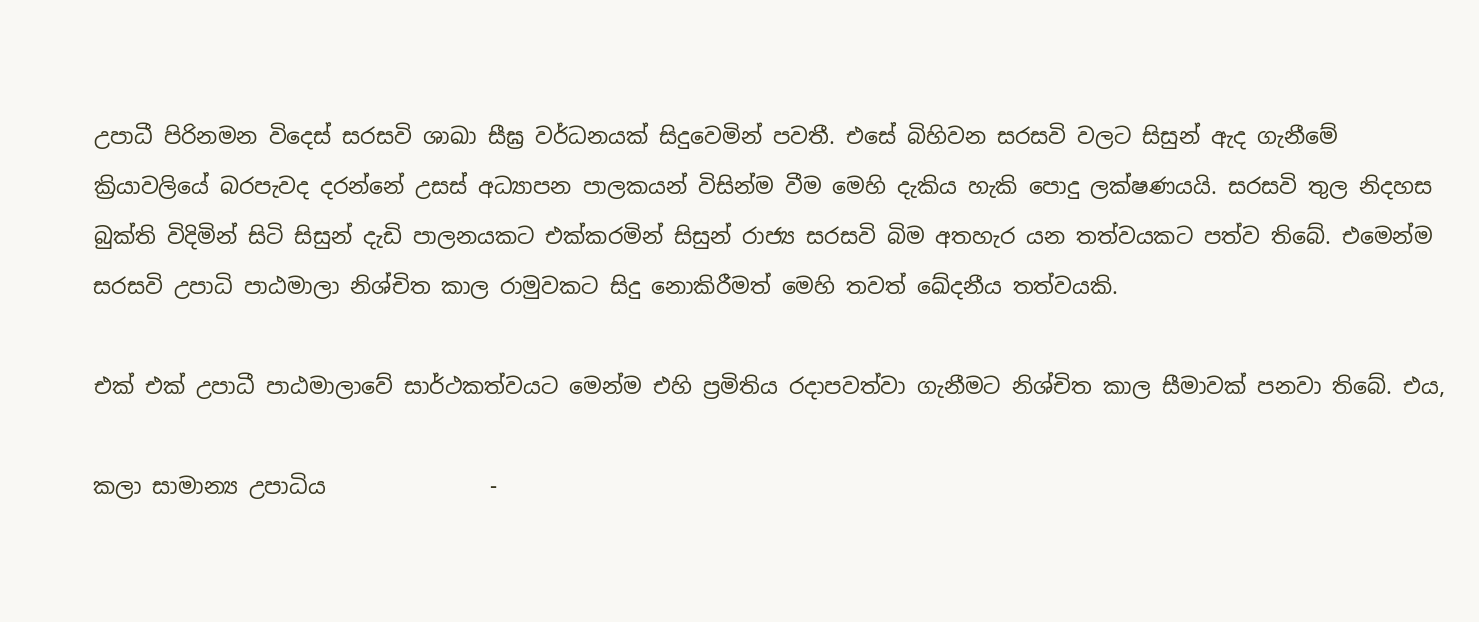උපාධී පිරිනමන විදෙස් සරසවි ශාඛා සීඝ්‍ර වර්ධනයක් සිදුවෙමින් පවතී. එසේ බිහිවන සරසවි වලට සිසුන් ඇද ගැනීමේ ක්‍රියාවලියේ බරපැවද දරන්නේ උසස් අධ්‍යාපන පාලකයන් විසින්ම වීම මෙහි දැකිය හැකි පොදු ලක්ෂණයයි. සරසවි තුල නිදහස බුක්ති විදිමින් සිටි සිසුන් දැඩි පාලනයකට එක්කරමින් සිසුන් රාජ්‍ය සරසවි බිම අතහැර යන තත්වයකට පත්ව තිබේ. එමෙන්ම සරසවි උපාධි පාඨමාලා නිශ්චිත කාල රාමුවකට සිදු නොකිරීමත් මෙහි තවත් ඛේදනීය තත්වයකි.

එක් එක් උපාධී පාඨමාලාවේ සාර්ථකත්වයට මෙන්ම එහි ප්‍රමිතිය රදාපවත්වා ගැනීමට නිශ්චිත කාල සීමාවක් පනවා තිබේ. එය,

කලා සාමාන්‍ය උපාධිය               -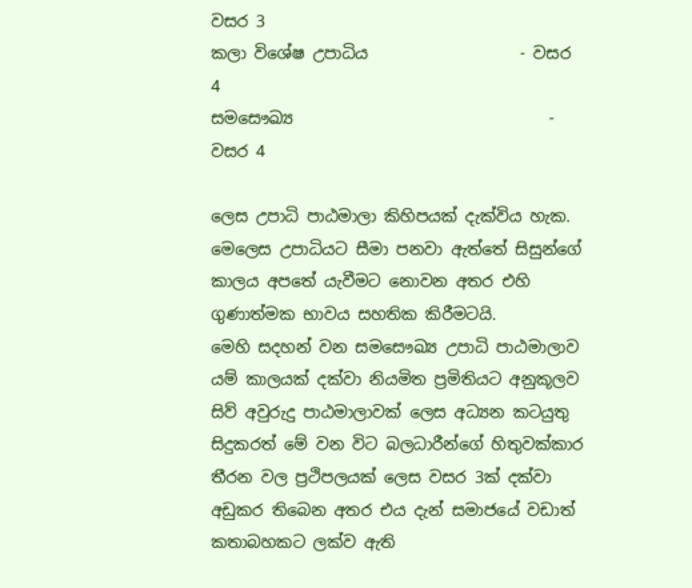වසර 3
කලා විශේෂ උපාධිය                   - වසර 4
සමසෞඛ්‍ය                                - වසර 4

ලෙස උපාධි පාඨමාලා කිහිපයක් දැක්විය හැක. මෙලෙස උපාධියට සීමා පනවා ඇත්තේ සිසුන්ගේ කාලය අපතේ යැවීමට නොවන අතර එහි ගුණාත්මක භාවය සහතික කිරීමටයි.
මෙහි සදහන් වන සමසෞඛ්‍ය උපාධි පාඨමාලාව යම් කාලයක් දක්වා නියමිත ප්‍රමිතියට අනුකූලව සිව් අවුරුදු පාඨමාලාවක් ලෙස අධ්‍යන කටයුතු සිදුකරත් මේ වන විට බලධාරීන්ගේ හිතුවක්කාර තීරන වල ප්‍රථිපලයක් ලෙස වසර 3ක් දක්වා අඩුකර තිබෙන අතර එය දැන් සමාජයේ වඩාත් කතාබහකට ලක්ව ඇති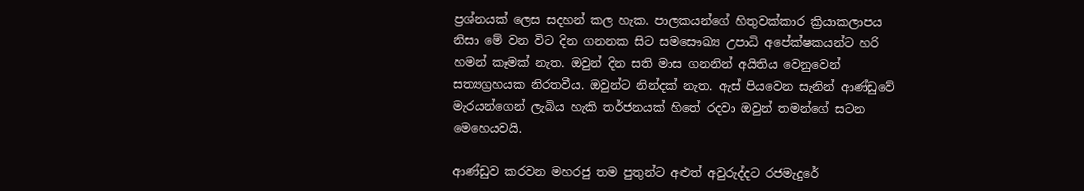ප්‍රශ්නයක් ලෙස සදහන් කල හැක. පාලකයන්ගේ හිතුවක්කාර ක්‍රියාකලාපය නිසා මේ වන විට දින ගනනක සිට සමසෞඛ්‍ය උපාධි අපේක්ෂකයන්ට හරි හමන් කෑමක් නැත. ඔවුන් දින සති මාස ගනනින් අයිතිය වෙනුවෙන් සත්‍යග්‍රහයක නිරතවීය. ඔවුන්ට නින්දක් නැත. ඇස් පියවෙන සැනින් ආණ්ඩුවේ මැරයන්ගෙන් ලැබිය හැකි තර්ජනයක් හිතේ රදවා ඔවුන් තමන්ගේ සටන මෙහෙයවයි.

ආණ්ඩුව කරවන මහරජු තම පුතුන්ට අළුත් අවුරුද්දට රජමැදුරේ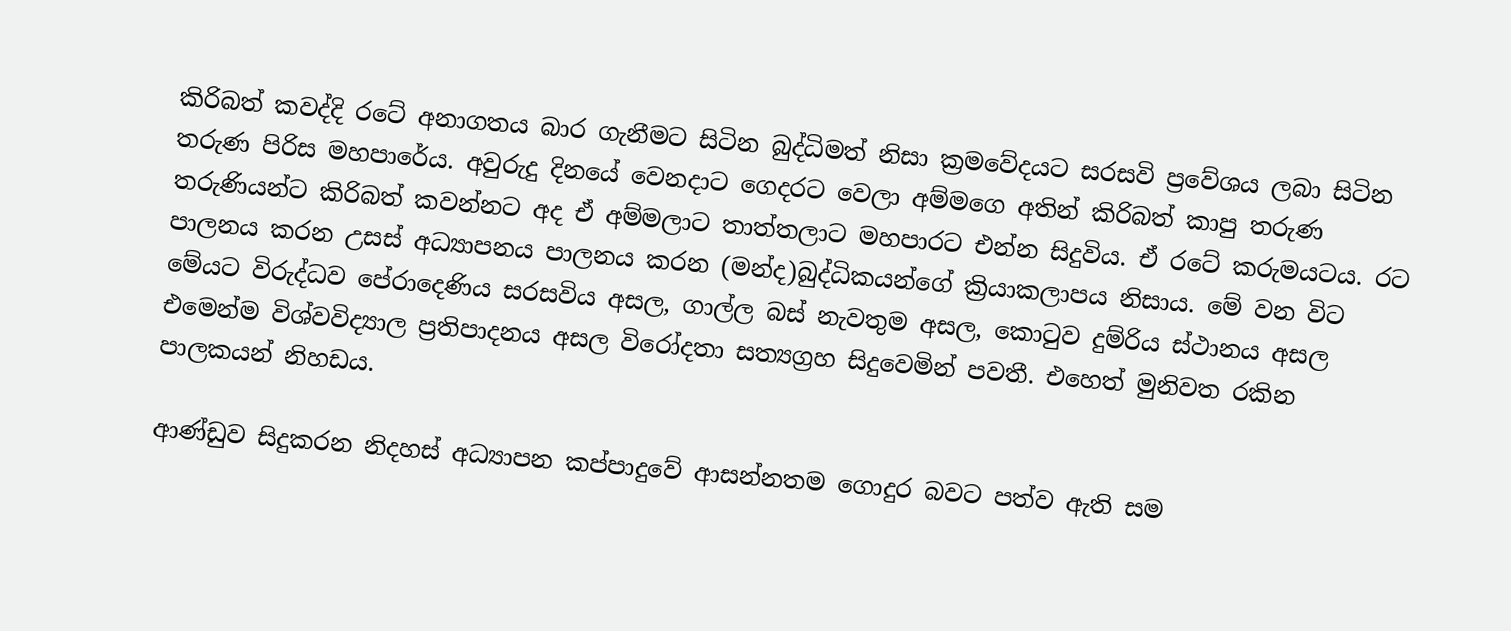කිරිබත් කවද්දි රටේ අනාගතය බාර ගැනීමට සිටින බුද්ධිමත් නිසා ක්‍රමවේදයට සරසවි ප්‍රවේශය ලබා සිටින තරුණ පිරිස මහපාරේය. අවුරුදු දිනයේ වෙනදාට ගෙදරට වෙලා අම්මගෙ අතින් කිරිබත් කාපු තරුණ තරුණියන්ට කිරිබත් කවන්නට අද ඒ අම්මලාට තාත්තලාට මහපාරට එන්න සිදුවිය. ඒ රටේ කරුමයටය. රට පාලනය කරන උසස් අධ්‍යාපනය පාලනය කරන (මන්ද)බුද්ධිකයන්ගේ ක්‍රියාකලාපය නිසාය. මේ වන විට මේයට විරුද්ධව පේරාදෙණිය සරසවිය අසල, ගාල්ල බස් නැවතුම අසල, කොටුව දුම්රිය ස්ථානය අසල එමෙන්ම විශ්වවිද්‍යාල ප්‍රතිපාදනය අසල විරෝදතා සත්‍යග්‍රහ සිදුවෙමින් පවතී. එහෙත් මුනිවත රකින පාලකයන් නිහඩය.

ආණ්ඩුව සිදුකරන නිදහස් අධ්‍යාපන කප්පාදුවේ ආසන්නතම ගොදුර බවට පත්ව ඇති සම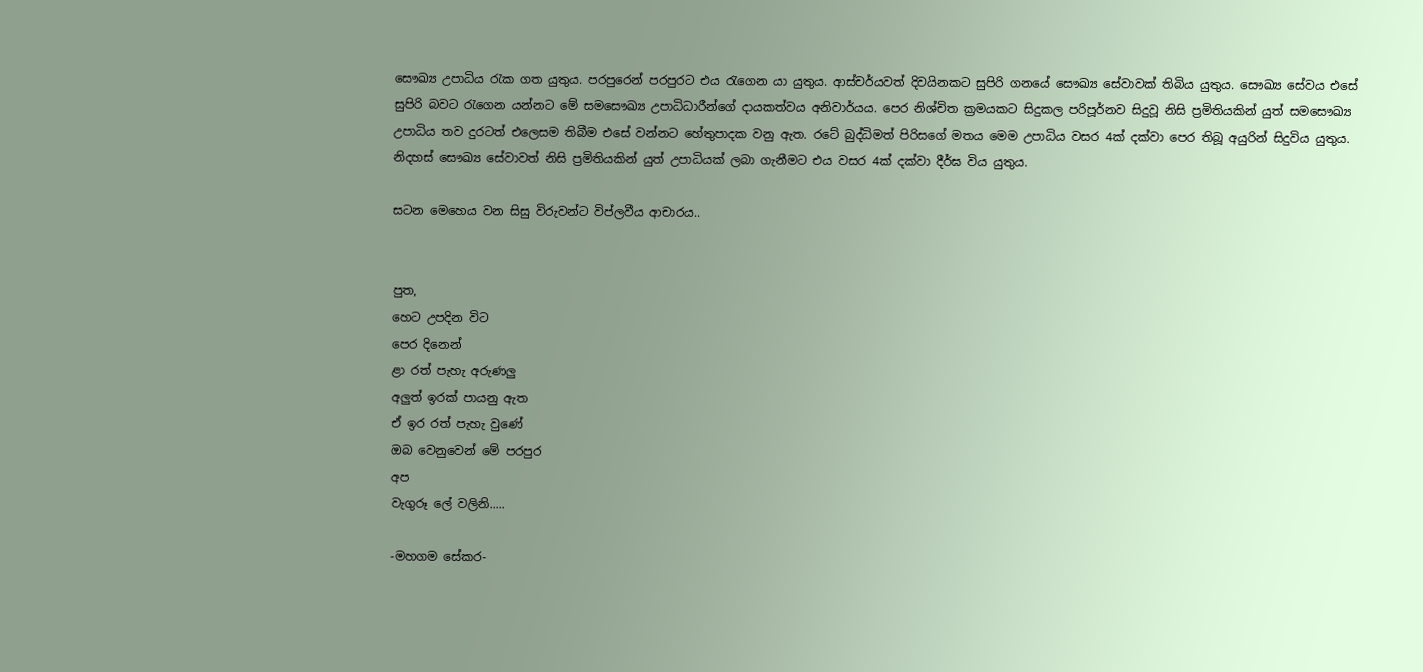සෞඛ්‍ය උපාධිය රැක ගත යුතුය. පරපුරෙන් පරපුරට එය රැගෙන යා යුතුය. ආස්චර්යවත් දිවයිනකට සුපිරි ගනයේ සෞඛ්‍ය සේවාවක් තිබිය යුතුය. සෞඛ්‍ය සේවය එසේ සුපිරි බවට රැගෙන යන්නට මේ සමසෞඛ්‍ය උපාධිධාරීන්ගේ දායකත්වය අනිවාර්යය. පෙර නිශ්චිත ක්‍රමයකට සිදුකල පරිපූර්නව සිදුවූ නිසි ප්‍රමිතියකින් යුත් සමසෞඛ්‍ය උපාධිය තව දුරටත් එලෙසම තිබීම එසේ වන්නට හේතුපාදක වනු ඇත. රටේ බුද්ධිමත් පිරිසගේ මතය මෙම උපාධිය වසර 4ක් දක්වා පෙර තිබූ අයුරින් සිදුවිය යුතුය. නිදහස් සෞඛ්‍ය සේවාවත් නිසි ප්‍රමිතියකින් යුත් උපාධියක් ලබා ගැනීමට එය වසර 4ක් දක්වා දීර්ඝ විය යුතුය.

සටන මෙහෙය වන සිසු විරුවන්ට විප්ලවීය ආචාරය..


පුත,
හෙට උපදින විට
පෙර දිනෙන්
ළා රත් පැහැ අරුණලු
අලුත් ඉරක් පායනු ඇත
ඒ ඉර රත් පැහැ වුණේ
ඔබ වෙනුවෙන් මේ පරපුර
අප
වැගුරූ ලේ වලිනි.....

-මහගම සේකර-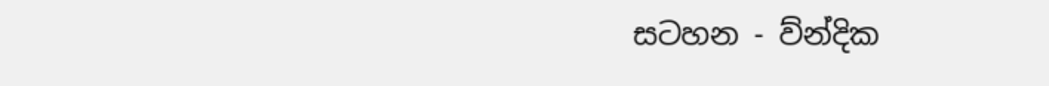සටහන - ව්න්දික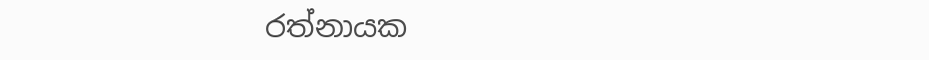රත්නායක